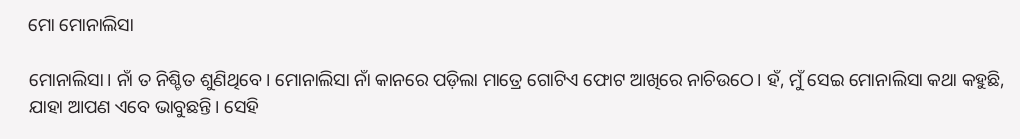ମୋ ମୋନାଲିସା

ମୋନାଲିସା। ନାଁ ତ ନିଶ୍ଚିତ ଶୁଣିଥିବେ। ମୋନାଲିସା ନାଁ କାନରେ ପଡ଼ିଲା ମାତ୍ରେ ଗୋଟିଏ ଫୋଟ ଆଖିରେ ନାଚିଉଠେ। ହଁ, ମୁଁ ସେଇ ମୋନାଲିସା କଥା କହୁଛି, ଯାହା ଆପଣ ଏବେ ଭାବୁଛନ୍ତି। ସେହି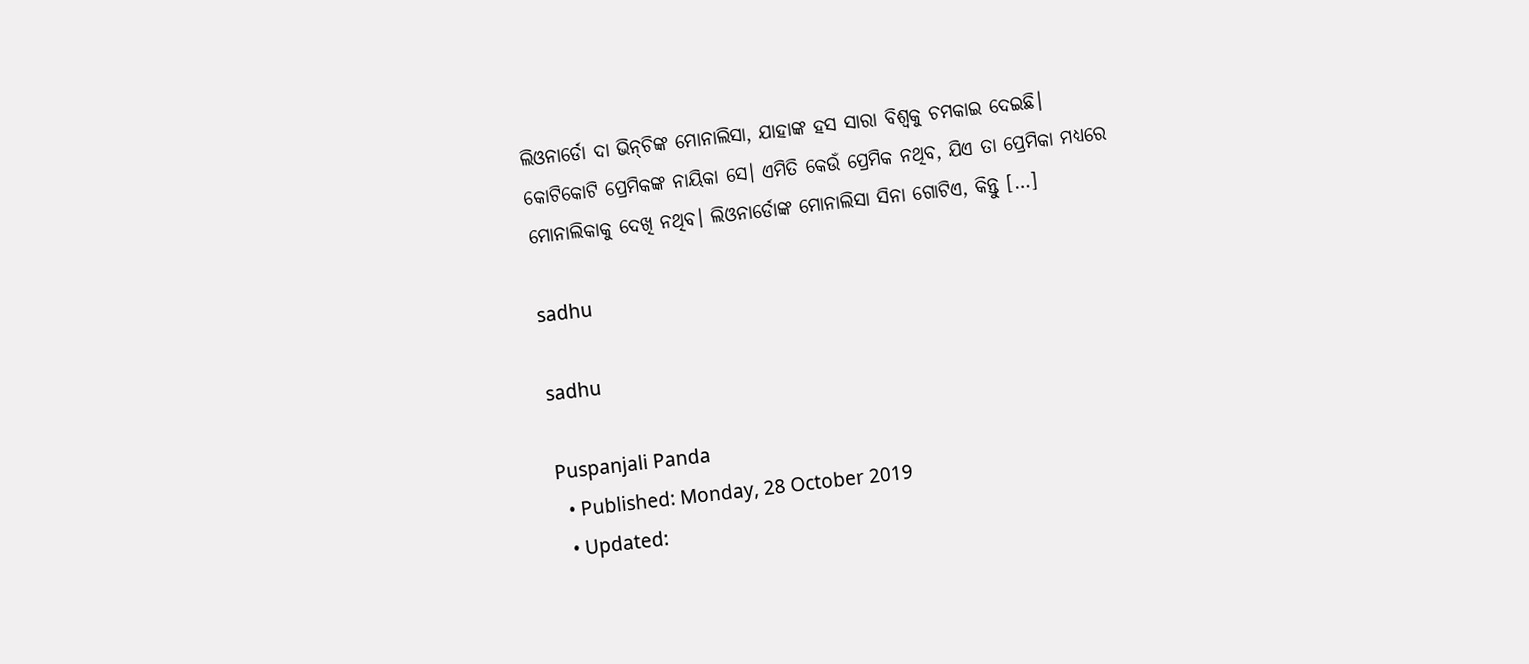ଲିଓନାର୍ଡୋ ଦା ଭିନ୍‌ଚିଙ୍କ ମୋନାଲିସା, ଯାହାଙ୍କ ହସ ସାରା ବିଶ୍ୱକୁ ଚମକାଇ ଦେଇଛି। କୋଟିକୋଟି ପ୍ରେମିକଙ୍କ ନାୟିକା ସେ। ଏମିତି କେଉଁ ପ୍ରେମିକ ନଥିବ, ଯିଏ ତା ପ୍ରେମିକା ମଧ୍ୟରେ ମୋନାଲିକାକୁ ଦେଖି ନଥିବ। ଲିଓନାର୍ଡୋଙ୍କ ମୋନାଲିସା ସିନା ଗୋଟିଏ, କିନ୍ତୁ […]

sadhu

sadhu

Puspanjali Panda
  • Published: Monday, 28 October 2019
  • Updated: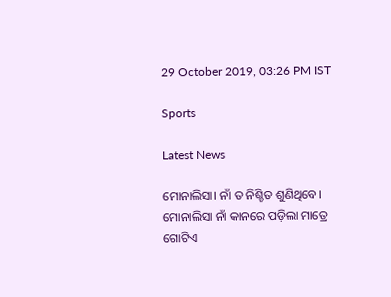29 October 2019, 03:26 PM IST

Sports

Latest News

ମୋନାଲିସା। ନାଁ ତ ନିଶ୍ଚିତ ଶୁଣିଥିବେ। ମୋନାଲିସା ନାଁ କାନରେ ପଡ଼ିଲା ମାତ୍ରେ ଗୋଟିଏ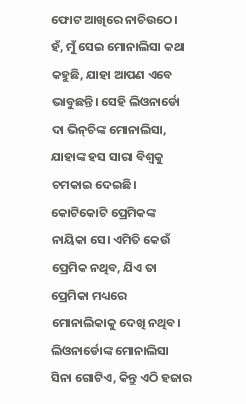ଫୋଟ ଆଖିରେ ନାଚିଉଠେ। ହଁ, ମୁଁ ସେଇ ମୋନାଲିସା କଥା କହୁଛି, ଯାହା ଆପଣ ଏବେ ଭାବୁଛନ୍ତି। ସେହି ଲିଓନାର୍ଡୋ ଦା ଭିନ୍‌ଚିଙ୍କ ମୋନାଲିସା, ଯାହାଙ୍କ ହସ ସାରା ବିଶ୍ୱକୁ ଚମକାଇ ଦେଇଛି। କୋଟିକୋଟି ପ୍ରେମିକଙ୍କ ନାୟିକା ସେ। ଏମିତି କେଉଁ ପ୍ରେମିକ ନଥିବ, ଯିଏ ତା ପ୍ରେମିକା ମଧ୍ୟରେ ମୋନାଲିକାକୁ ଦେଖି ନଥିବ। ଲିଓନାର୍ଡୋଙ୍କ ମୋନାଲିସା ସିନା ଗୋଟିଏ, କିନ୍ତୁ ଏଠି ହଜାର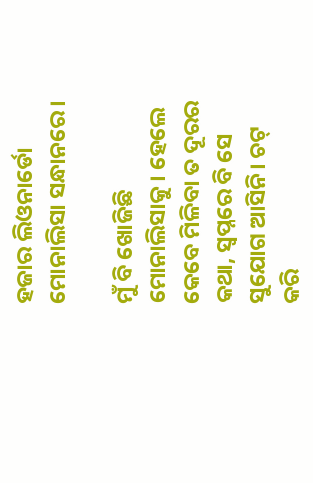ହଜାର ଲିଓନାର୍ଡୋ ମୋନାଲିସା ସନ୍ଧାନରେ।

ମୁଁ ବି ଖୋଜିଛି ମୋନାଲିସାକୁ। ହେଲେ କେବେ ମିଳିବା ତ ଦୂରର କଥା, ସ୍ୱପ୍ନରେ ବି ସେ ସୁଯୋଗ ଆସିନି। ଚଟ୍ କରି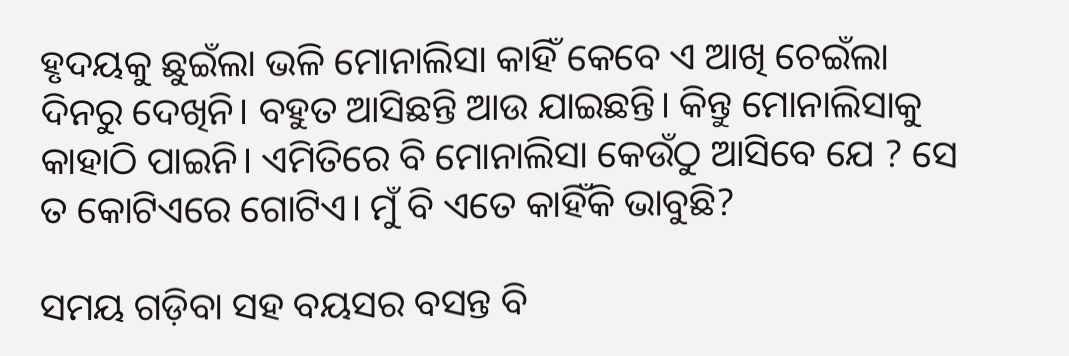ହୃଦୟକୁ ଛୁଇଁଲା ଭଳି ମୋନାଲିସା କାହିଁ କେବେ ଏ ଆଖି ଚେଇଁଲା ଦିନରୁ ଦେଖିନି। ବହୁତ ଆସିଛନ୍ତି ଆଉ ଯାଇଛନ୍ତି। କିନ୍ତୁ ମୋନାଲିସାକୁ କାହାଠି ପାଇନି। ଏମିତିରେ ବି ମୋନାଲିସା କେଉଁଠୁ ଆସିବେ ଯେ ? ସେ ତ କୋଟିଏରେ ଗୋଟିଏ। ମୁଁ ବି ଏତେ କାହିଁକି ଭାବୁଛି?

ସମୟ ଗଡ଼ିବା ସହ ବୟସର ବସନ୍ତ ବି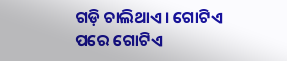ଗଡ଼ି ଚାଲିଥାଏ। ଗୋଟିଏ ପରେ ଗୋଟିଏ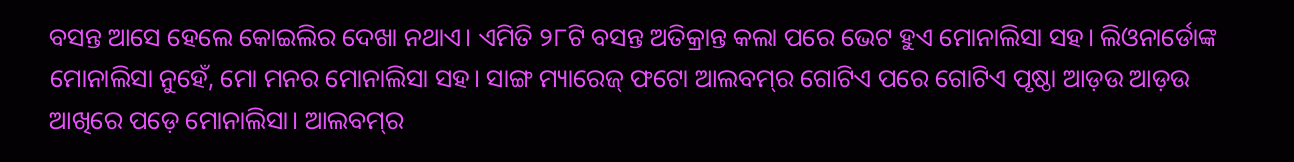ବସନ୍ତ ଆସେ ହେଲେ କୋଇଲିର ଦେଖା ନଥାଏ। ଏମିତି ୨୮ଟି ବସନ୍ତ ଅତିକ୍ରାନ୍ତ କଲା ପରେ ଭେଟ ହୁଏ ମୋନାଲିସା ସହ। ଲିଓନାର୍ଡୋଙ୍କ ମୋନାଲିସା ନୁହେଁ, ମୋ ମନର ମୋନାଲିସା ସହ। ସାଙ୍ଗ ମ୍ୟାରେଜ୍‌ ଫଟୋ ଆଲବମ୍‌ର ଗୋଟିଏ ପରେ ଗୋଟିଏ ପୃଷ୍ଠା ଆଡ଼ଉ ଆଡ଼ଉ ଆଖିରେ ପଡ଼େ ମୋନାଲିସା। ଆଲବମ୍‌ର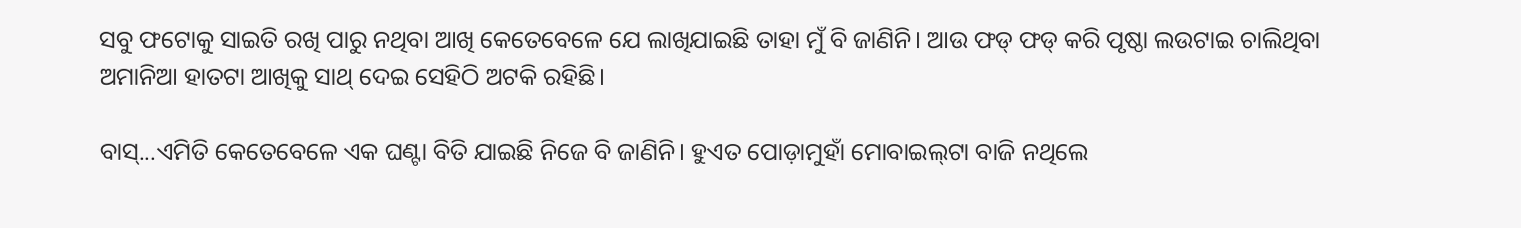ସବୁ ଫଟୋକୁ ସାଇତି ରଖି ପାରୁ ନଥିବା ଆଖି କେତେବେଳେ ଯେ ଲାଖିଯାଇଛି ତାହା ମୁଁ ବି ଜାଣିନି। ଆଉ ଫଡ୍ ଫଡ୍ କରି ପୃଷ୍ଠା ଲଉଟାଇ ଚାଲିଥିବା ଅମାନିଆ ହାତଟା ଆଖିକୁ ସାଥ୍‌ ଦେଇ ସେହିଠି ଅଟକି ରହିଛି।

ବାସ୍...ଏମିତି କେତେବେଳେ ଏକ ଘଣ୍ଟା ବିତି ଯାଇଛି ନିଜେ ବି ଜାଣିନି। ହୁଏତ ପୋଡ଼ାମୁହାଁ ମୋବାଇଲ୍‌ଟା ବାଜି ନଥିଲେ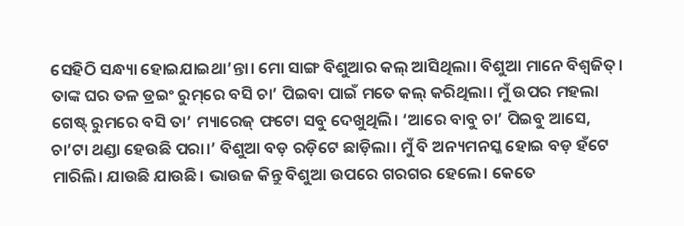ସେହିଠି ସନ୍ଧ୍ୟା ହୋଇଯାଇଥା’ନ୍ତା। ମୋ ସାଙ୍ଗ ବିଶୁଆର କଲ୍ ଆସିଥିଲା। ବିଶୁଆ ମାନେ ବିଶ୍ୱଜିତ୍‌। ତାଙ୍କ ଘର ତଳ ଡ୍ରଇଂ ରୁମ୍‌ରେ ବସି ଚା’ ପିଇବା ପାଇଁ ମତେ କଲ୍ କରିଥିଲା। ମୁଁ ଉପର ମହଲା ଗେଷ୍ଟ୍‌ ରୁମରେ ବସି ତା’ ମ୍ୟାରେଜ୍‌ ଫଟୋ ସବୁ ଦେଖୁଥିଲି। ‘ଆରେ ବାବୁ ଚା’ ପିଇବୁ ଆସେ, ଚା’ଟା ଥଣ୍ଡା ହେଉଛି ପରା।’ ବିଶୁଆ ବଡ଼ ରଡ଼ିଟେ ଛାଡ଼ିଲା। ମୁଁ ବି ଅନ୍ୟମନସ୍କ ହୋଇ ବଡ଼ ହଁଟେ ମାରିଲି। ଯାଉଛି ଯାଉଛି। ଭାଉଜ କିନ୍ତୁ ବିଶୁଆ ଉପରେ ଗରଗର ହେଲେ। କେତେ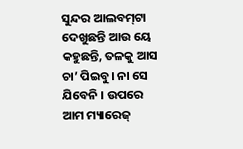ସୁନ୍ଦର ଆଲବମ୍‌ଟା ଦେଖୁଛନ୍ତି ଆଉ ୟେ କହୁଛନ୍ତି, ତଳକୁ ଆସ ଚା’ ପିଇବୁ। ନା ସେ ଯିବେନି । ଉପରେ ଆମ ମ୍ୟାରେଜ୍‌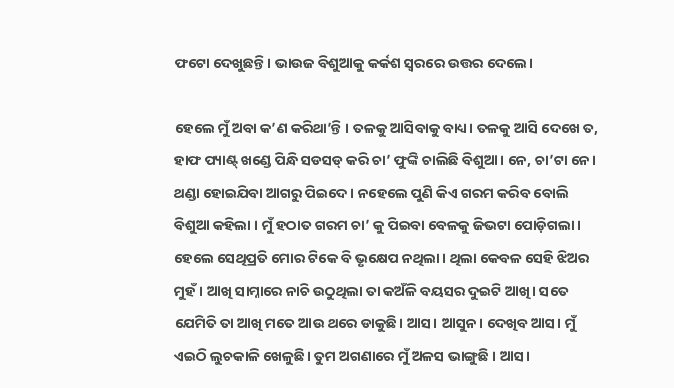ଫଟୋ ଦେଖୁଛନ୍ତି। ଭାଉଜ ବିଶୁଆକୁ କର୍କଶ ସ୍ୱରରେ ଉତ୍ତର ଦେଲେ।

ହେଲେ ମୁଁ ଅବା କ’ଣ କରିଥା’ନ୍ତି । ତଳକୁ ଆସିବାକୁ ବାଧ୍ୟ। ତଳକୁ ଆସି ଦେଖେ ତ, ହାଫ ପ୍ୟାଣ୍ଟ୍‌ ଖଣ୍ଡେ ପିନ୍ଧି ସଡସଡ୍ କରି ଚା’ ଫୁଙ୍କି ଚାଲିଛି ବିଶୁଆ। ନେ, ଚା’ଟା ନେ। ଥଣ୍ଡା ହୋଇଯିବା ଆଗରୁ ପିଇଦେ। ନହେଲେ ପୁଣି କିଏ ଗରମ କରିବ ବୋଲି ବିଶୁଆ କହିଲା । ମୁଁ ହଠାତ ଗରମ ଚା’ କୁ ପିଇବା ବେଳକୁ ଜିଭଟା ପୋଡ଼ିଗଲା। ହେଲେ ସେଥିପ୍ରତି ମୋର ଟିକେ ବି ଭୃକ୍ଷେପ ନଥିଲା। ଥିଲା କେବଳ ସେହି ଝିଅର ମୁହଁ। ଆଖି ସାମ୍ନାରେ ନାଚି ଉଠୁଥିଲା ତା କଅଁଳି ବୟସର ଦୁଇଟି ଆଖି। ସତେ ଯେମିତି ତା ଆଖି ମତେ ଆଉ ଥରେ ଡାକୁଛି। ଆସ। ଆସୁନ। ଦେଖିବ ଆସ। ମୁଁ ଏଇଠି ଲୁଚକାଳି ଖେଳୁଛି। ତୁମ ଅଗଣାରେ ମୁଁ ଅଳସ ଭାଙ୍ଗୁଛି । ଆସ।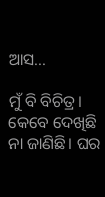ଆସ...

ମୁଁ ବି ବିଚିତ୍ର। କେବେ ଦେଖିଛି ନା ଜାଣିଛି। ଘର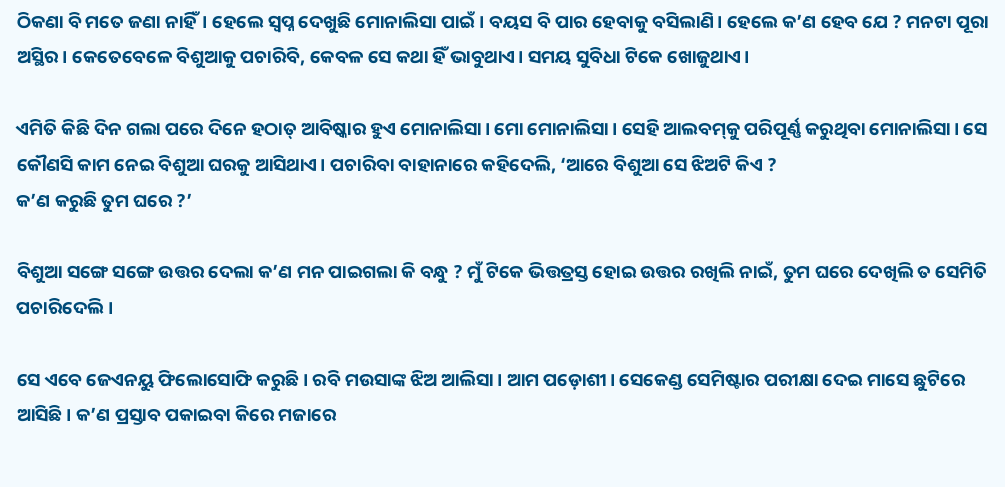ଠିକଣା ବି ମତେ ଜଣା ନାହିଁ। ହେଲେ ସ୍ୱପ୍ନ ଦେଖୁଛି ମୋନାଲିସା ପାଇଁ। ବୟସ ବି ପାର ହେବାକୁ ବସିଲାଣି। ହେଲେ କ’ଣ ହେବ ଯେ ? ମନଟା ପୂରା ଅସ୍ଥିର। କେତେବେଳେ ବିଶୁଆକୁ ପଚାରିବି, କେବଳ ସେ କଥା ହିଁ ଭାବୁଥାଏ। ସମୟ ସୁବିଧା ଟିକେ ଖୋଜୁଥାଏ।

ଏମିତି କିଛି ଦିନ ଗଲା ପରେ ଦିନେ ହଠାତ୍ ଆବିଷ୍କାର ହୁଏ ମୋନାଲିସା। ମୋ ମୋନାଲିସା। ସେହି ଆଲବମ୍‌କୁ ପରିପୂର୍ଣ୍ଣ କରୁଥିବା ମୋନାଲିସା। ସେ କୌଣସି କାମ ନେଇ ବିଶୁଆ ଘରକୁ ଆସିଥାଏ। ପଚାରିବା ବାହାନାରେ କହିଦେଲି, ‘ଆରେ ବିଶୁଆ ସେ ଝିଅଟି କିଏ ?
କ’ଣ କରୁଛି ତୁମ ଘରେ ?’

ବିଶୁଆ ସଙ୍ଗେ ସଙ୍ଗେ ଉତ୍ତର ଦେଲା କ’ଣ ମନ ପାଇଗଲା କି ବନ୍ଧୁ ? ମୁଁ ଟିକେ ଭିତ୍ତତ୍ରସ୍ତ ହୋଇ ଉତ୍ତର ରଖିଲି ନାଇଁ, ତୁମ ଘରେ ଦେଖିଲି ତ ସେମିତି ପଚାରିଦେଲି।

ସେ ଏବେ ଜେଏନୟୁ ଫିଲୋସୋଫି କରୁଛି। ରବି ମଉସାଙ୍କ ଝିଅ ଆଲିସା। ଆମ ପଡ଼ୋଶୀ। ସେକେଣ୍ଡ ସେମିଷ୍ଟାର ପରୀକ୍ଷା ଦେଇ ମାସେ ଛୁଟିରେ ଆସିଛି। କ’ଣ ପ୍ରସ୍ତାବ ପକାଇବା କିରେ ମଜାରେ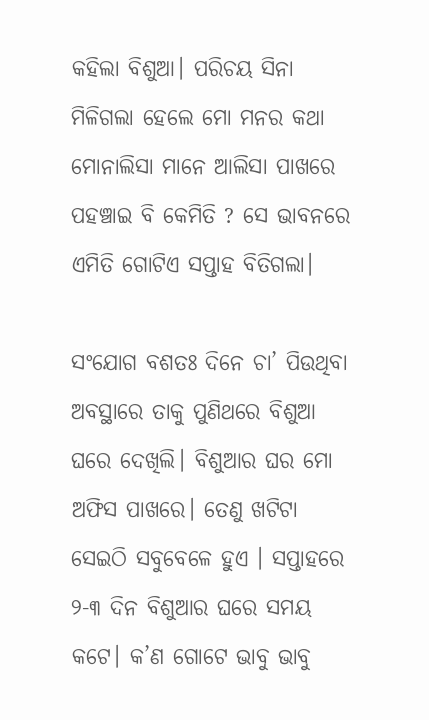କହିଲା ବିଶୁଆ। ପରିଚୟ ସିନା ମିଳିଗଲା ହେଲେ ମୋ ମନର କଥା ମୋନାଲିସା ମାନେ ଆଲିସା ପାଖରେ ପହଞ୍ଚାଇ ବି କେମିତି ? ସେ ଭାବନରେ ଏମିତି ଗୋଟିଏ ସପ୍ତାହ ବିତିଗଲା।

ସଂଯୋଗ ବଶତଃ ଦିନେ ଚା’ ପିଉଥିବା ଅବସ୍ଥାରେ ତାକୁ ପୁଣିଥରେ ବିଶୁଆ ଘରେ ଦେଖିଲି। ବିଶୁଆର ଘର ମୋ ଅଫିସ ପାଖରେ। ତେଣୁ ଖଟିଟା ସେଇଠି ସବୁବେଳେ ହୁଏ । ସପ୍ତାହରେ ୨-୩ ଦିନ ବିଶୁଆର ଘରେ ସମୟ କଟେ। କ’ଣ ଗୋଟେ ଭାବୁ ଭାବୁ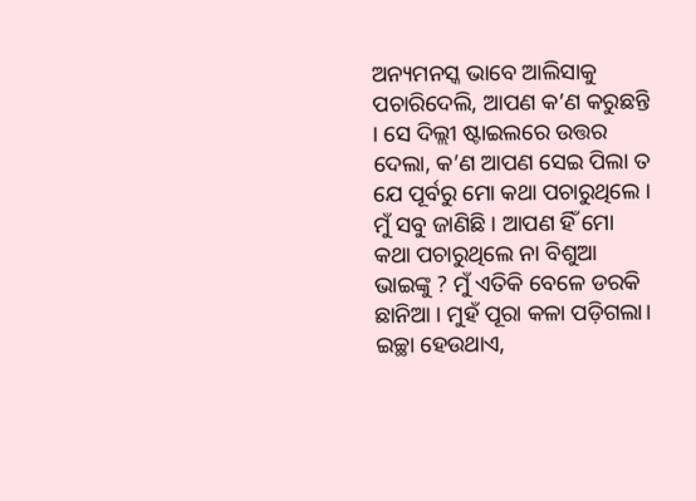ଅନ୍ୟମନସ୍କ ଭାବେ ଆଲିସାକୁ ପଚାରିଦେଲି, ଆପଣ କ’ଣ କରୁଛନ୍ତି । ସେ ଦିଲ୍ଲୀ ଷ୍ଟାଇଲରେ ଉତ୍ତର ଦେଲା, କ’ଣ ଆପଣ ସେଇ ପିଲା ତ ଯେ ପୂର୍ବରୁ ମୋ କଥା ପଚାରୁଥିଲେ । ମୁଁ ସବୁ ଜାଣିଛି । ଆପଣ ହିଁ ମୋ କଥା ପଚାରୁଥିଲେ ନା ବିଶୁଆ ଭାଇଙ୍କୁ ? ମୁଁ ଏତିକି ବେଳେ ଡରକି ଛାନିଆ । ମୁହଁ ପୂରା କଳା ପଡ଼ିଗଲା। ଇଚ୍ଛା ହେଉଥାଏ,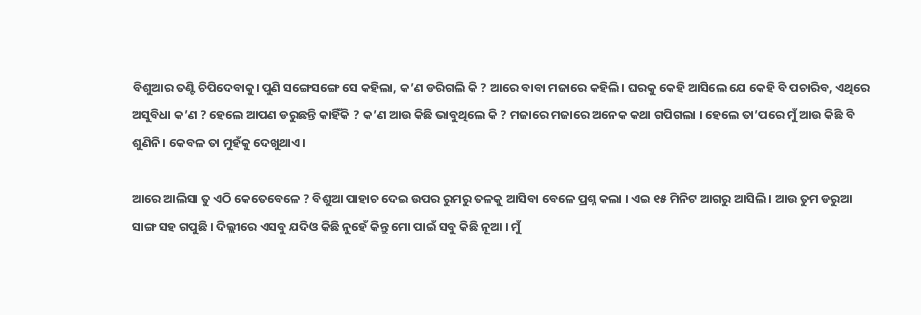ବିଶୁଆର ତଣ୍ଟି ଚିପିଦେବାକୁ। ପୁଣି ସଙ୍ଗେସଙ୍ଗେ ସେ କହିଲା, କ’ଣ ଡରିଗଲି କି ? ଆରେ ବାବା ମଜାରେ କହିଲି। ଘରକୁ କେହି ଆସିଲେ ଯେ କେହି ବି ପଚାରିବ, ଏଥିରେ ଅସୁବିଧା କ’ଣ ? ହେଲେ ଆପଣ ଡରୁଛନ୍ତି କାହିଁକି ? କ’ଣ ଆଉ କିଛି ଭାବୁଥିଲେ କି ? ମଜାରେ ମଜାରେ ଅନେକ କଥା ଗପିଗଲା । ହେଲେ ତା’ପରେ ମୁଁ ଆଉ କିଛି ବି ଶୁଣିନି। କେବଳ ତା ମୁହଁକୁ ଦେଖୁଥାଏ।

ଆରେ ଆଲିସା ତୁ ଏଠି କେତେବେଳେ ? ବିଶୁଆ ପାହାଚ ଦେଇ ଉପର ରୁମରୁ ତଳକୁ ଆସିବା ବେଳେ ପ୍ରଶ୍ନ କଲା । ଏଇ ୧୫ ମିନିଟ ଆଗରୁ ଆସିଲି । ଆଉ ତୁମ ଡରୁଆ ସାଙ୍ଗ ସହ ଗପୁଛି । ଦିଲ୍ଲୀରେ ଏସବୁ ଯଦିଓ କିଛି ନୁହେଁ କିନ୍ତୁ ମୋ ପାଇଁ ସବୁ କିଛି ନୂଆ । ମୁଁ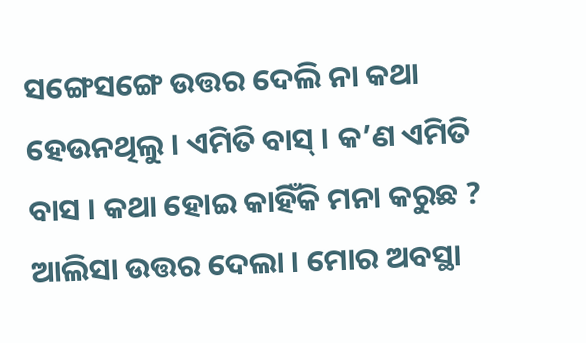ସଙ୍ଗେସଙ୍ଗେ ଉତ୍ତର ଦେଲି ନା କଥା ହେଉନଥିଲୁ । ଏମିତି ବାସ୍‌ । କ’ଣ ଏମିତି ବାସ । କଥା ହୋଇ କାହିଁକି ମନା କରୁଛ ? ଆଲିସା ଉତ୍ତର ଦେଲା । ମୋର ଅବସ୍ଥା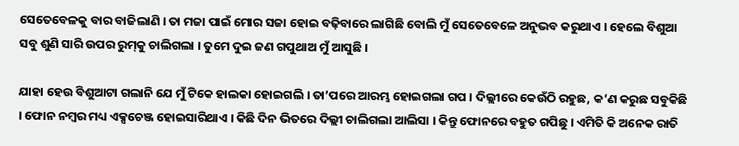ସେତେବେଳକୁ ବାର ବାଜିଲାଣି । ତା ମଜା ପାଇଁ ମୋର ସଜା ହୋଇ ବଢ଼ିବାରେ ଲାଗିଛି ବୋଲି ମୁଁ ସେତେବେଳେ ଅନୁଭବ କରୁଥାଏ । ହେଲେ ବିଶୁଆ ସବୁ ଶୁଣି ସାରି ଉପର ରୁମ୍‌କୁ ଚାଲିଗଲା । ତୁମେ ଦୁଇ ଜଣ ଗପୁଥାଅ ମୁଁ ଆସୁଛି ।

ଯାହା ହେଉ ବିଶୁଆଟା ଗଲାନି ଯେ ମୁଁ ଟିକେ ହାଲକା ହୋଇଗଲି । ତା’ପରେ ଆରମ୍ଭ ହୋଇଗଲା ଗପ । ଦିଲ୍ଲୀରେ କେଉଁଠି ରହୁଛ, କ’ଣ କରୁଛ ସବୁକିଛି । ଫୋନ ନମ୍ବର ମଧ୍ୟ ଏକ୍ସଚେଞ୍ଜ ହୋଇସାରିଥାଏ । କିଛି ଦିନ ଭିତରେ ଦିଲ୍ଲୀ ଚାଲିଗଲା ଆଲିସା । କିନ୍ତୁ ଫୋନରେ ବହୁତ ଗପିଛୁ । ଏମିତି କି ଅନେକ ରାତି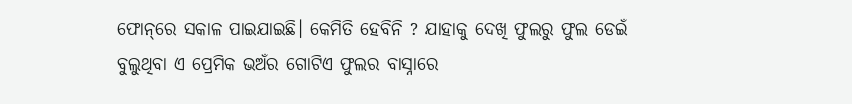ଫୋନ୍‌ରେ ସକାଳ ପାଇଯାଇଛି। କେମିତି ହେବିନି ? ଯାହାକୁ ଦେଖି ଫୁଲରୁ ଫୁଲ ଡେଇଁ ବୁଲୁଥିବା ଏ ପ୍ରେମିକ ଭଅଁର ଗୋଟିଏ ଫୁଲର ବାସ୍ନାରେ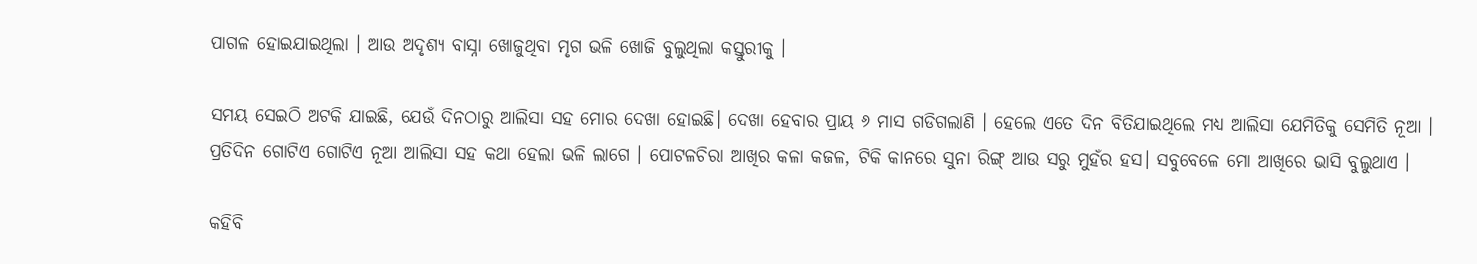ପାଗଳ ହୋଇଯାଇଥିଲା । ଆଉ ଅଦୃଶ୍ୟ ବାସ୍ନା ଖୋଜୁଥିବା ମୃଗ ଭଳି ଖୋଜି ବୁଲୁଥିଲା କସ୍ତୁରୀକୁ ।

ସମୟ ସେଇଠି ଅଟକି ଯାଇଛି, ଯେଉଁ ଦିନଠାରୁ ଆଲିସା ସହ ମୋର ଦେଖା ହୋଇଛି। ଦେଖା ହେବାର ପ୍ରାୟ ୬ ମାସ ଗଡିଗଲାଣି । ହେଲେ ଏତେ ଦିନ ବିତିଯାଇଥିଲେ ମଧ୍ୟ ଆଲିସା ଯେମିତିକୁ ସେମିତି ନୂଆ । ପ୍ରତିଦିନ ଗୋଟିଏ ଗୋଟିଏ ନୂଆ ଆଲିସା ସହ କଥା ହେଲା ଭଳି ଲାଗେ । ପୋଟଳଚିରା ଆଖିର କଳା କଜଳ, ଟିକି କାନରେ ସୁନା ରିଙ୍ଗ୍‌ ଆଉ ସରୁ ମୁହଁର ହସ। ସବୁବେଳେ ମୋ ଆଖିରେ ଭାସି ବୁଲୁଥାଏ ।

କହିବି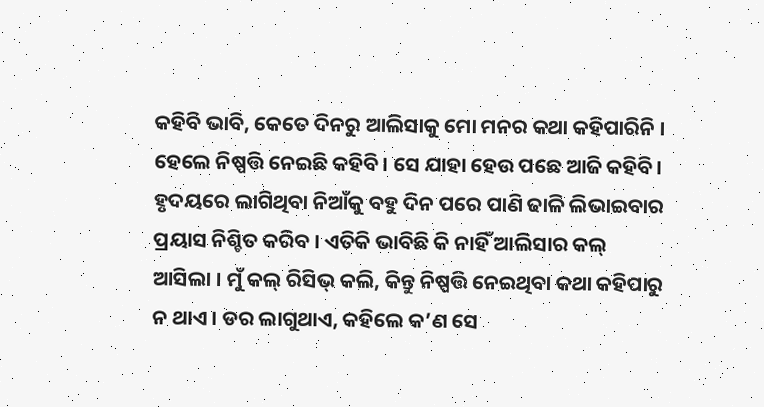କହିବି ଭାବି, କେତେ ଦିନରୁ ଆଲିସାକୁ ମୋ ମନର କଥା କହିପାରିନି । ହେଲେ ନିଷ୍ପତ୍ତି ନେଇଛି କହିବି । ସେ ଯାହା ହେଉ ପଛେ ଆଜି କହିବି। ହୃଦୟରେ ଲାଗିଥିବା ନିଆଁକୁ ବହୁ ଦିନ ପରେ ପାଣି ଢାଳି ଲିଭାଇବାର ପ୍ରୟାସ ନିଶ୍ଚିତ କରିବ । ଏତିକି ଭାବିଛି କି ନାହିଁ ଆଲିସାର କଲ୍ ଆସିଲା । ମୁଁ କଲ୍ ରିସିଭ୍ କଲି, କିନ୍ତୁ ନିଷ୍ପତ୍ତି ନେଇଥିବା କଥା କହିପାରୁ ନ ଥାଏ । ଡର ଲାଗୁଥାଏ, କହିଲେ କ’ଣ ସେ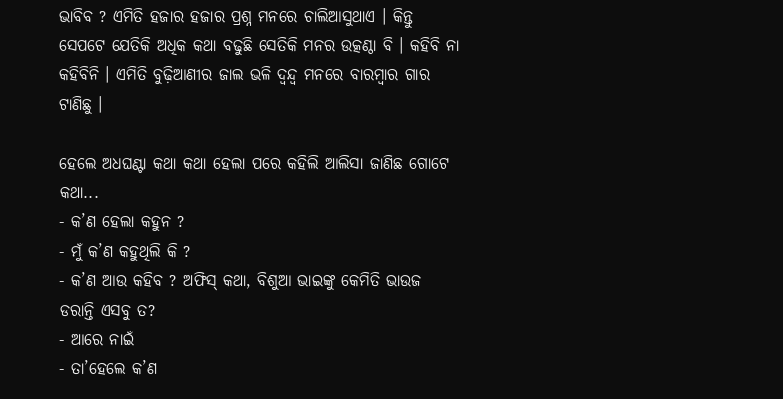ଭାବିବ ? ଏମିତି ହଜାର ହଜାର ପ୍ରଶ୍ନ ମନରେ ଚାଲିଆସୁଥାଏ । କିନ୍ତୁ ସେପଟେ ଯେତିକି ଅଧିକ କଥା ବଢୁଛି ସେତିକି ମନର ଉତ୍କଣ୍ଠା ବି । କହିବି ନା କହିବିନି । ଏମିତି ବୁଢ଼ିଆଣୀର ଜାଲ ଭଳି ଦ୍ୱନ୍ଦ୍ୱ ମନରେ ବାରମ୍ବାର ଗାର ଟାଣିଛୁ ।

ହେଲେ ଅଧଘଣ୍ଟା କଥା କଥା ହେଲା ପରେ କହିଲି ଆଲିସା ଜାଣିଛ ଗୋଟେ କଥା...
- କ’ଣ ହେଲା କହୁନ ?
- ମୁଁ କ’ଣ କହୁଥିଲି କି ?
- କ’ଣ ଆଉ କହିବ ? ଅଫିସ୍‌ କଥା, ବିଶୁଆ ଭାଇଙ୍କୁ କେମିତି ଭାଉଜ ଡରାନ୍ତି ଏସବୁ ତ?
- ଆରେ ନାଇଁ
- ତା’ହେଲେ କ’ଣ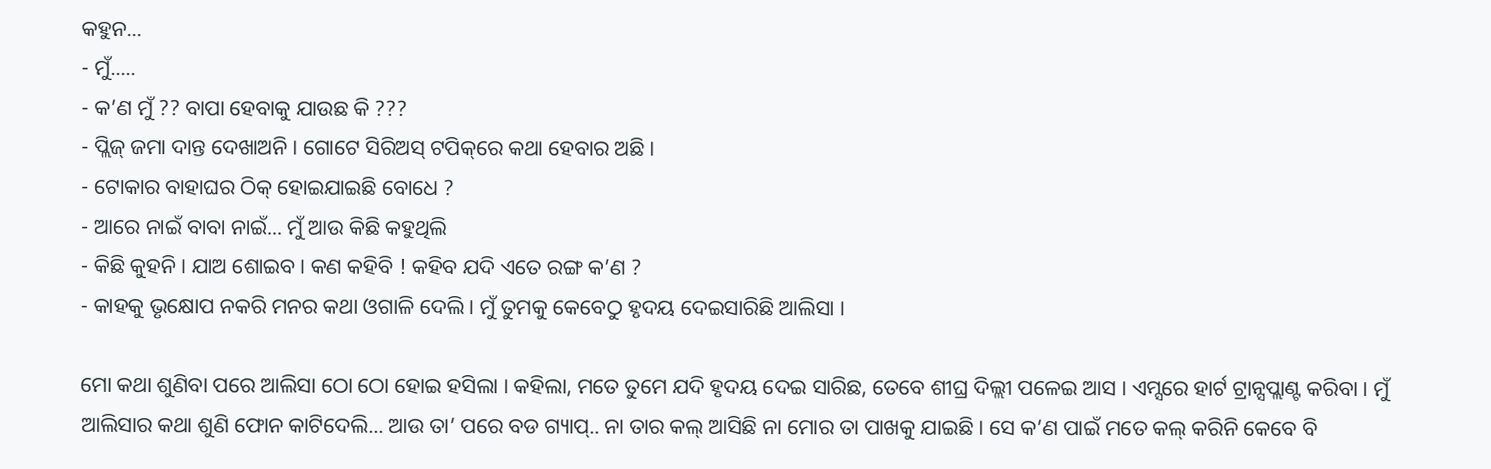କହୁନ...
- ମୁଁ.....
- କ’ଣ ମୁଁ ?? ବାପା ହେବାକୁ ଯାଉଛ କି ???
- ପ୍ଲିଜ୍ ଜମା ଦାନ୍ତ ଦେଖାଅନି। ଗୋଟେ ସିରିଅସ୍‌ ଟପିକ୍‌ରେ କଥା ହେବାର ଅଛି ।
- ଟୋକାର ବାହାଘର ଠିକ୍ ହୋଇଯାଇଛି ବୋଧେ ?
- ଆରେ ନାଇଁ ବାବା ନାଇଁ... ମୁଁ ଆଉ କିଛି କହୁଥିଲି
- କିଛି କୁହନି। ଯାଅ ଶୋଇବ। କଣ କହିବି ! କହିବ ଯଦି ଏତେ ରଙ୍ଗ କ’ଣ ?
- କାହକୁ ଭୃକ୍ଷୋପ ନକରି ମନର କଥା ଓଗାଳି ଦେଲି । ମୁଁ ତୁମକୁ କେବେଠୁ ହୃଦୟ ଦେଇସାରିଛି ଆଲିସା ।

ମୋ କଥା ଶୁଣିବା ପରେ ଆଲିସା ଠୋ ଠୋ ହୋଇ ହସିଲା । କହିଲା, ମତେ ତୁମେ ଯଦି ହୃଦୟ ଦେଇ ସାରିଛ, ତେବେ ଶୀଘ୍ର ଦିଲ୍ଲୀ ପଳେଇ ଆସ । ଏମ୍ସରେ ହାର୍ଟ ଟ୍ରାନ୍ସପ୍ଲାଣ୍ଟ କରିବା । ମୁଁ ଆଲିସାର କଥା ଶୁଣି ଫୋନ କାଟିଦେଲି... ଆଉ ତା’ ପରେ ବଡ ଗ୍ୟାପ୍‌.. ନା ତାର କଲ୍ ଆସିଛି ନା ମୋର ତା ପାଖକୁ ଯାଇଛି । ସେ କ’ଣ ପାଇଁ ମତେ କଲ୍ କରିନି କେବେ ବି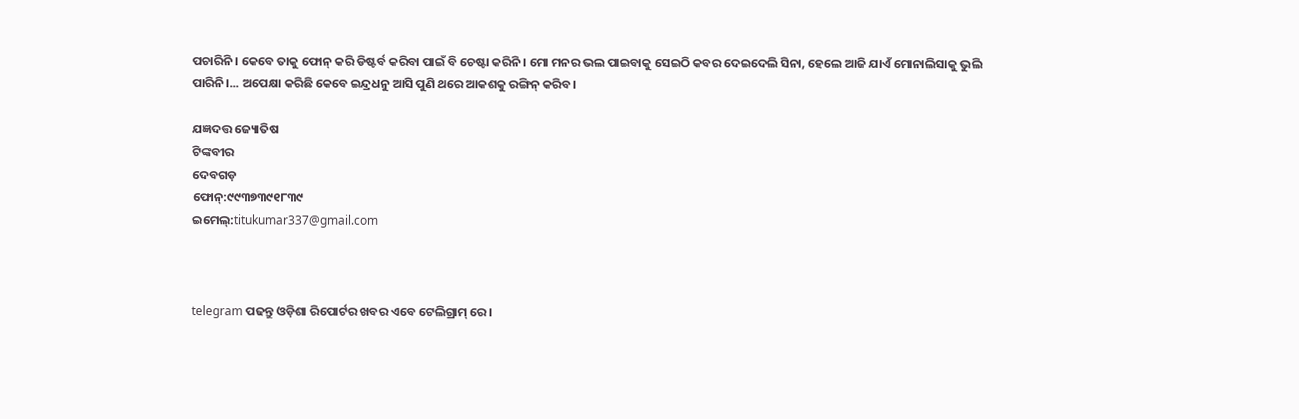ପଚାରିନି । କେବେ ତାକୁ ଫୋନ୍‌ କରି ଡିଷ୍ଟର୍ବ କରିବା ପାଇଁ ବି ଚେଷ୍ଟା କରିନି । ମୋ ମନର ଭଲ ପାଇବାକୁ ସେଇଠି କବର ଦେଇଦେଲି ସିନା, ହେଲେ ଆଜି ଯାଏଁ ମୋନାଲିସାକୁ ଭୁଲି ପାରିନି।... ଅପେକ୍ଷା କରିଛି କେବେ ଇନ୍ଦ୍ରଧନୁ ଆସି ପୁଣି ଥରେ ଆକଶକୁ ରଙ୍ଗିନ୍‌ କରିବ।

ଯଜ୍ଞଦତ୍ତ ଜ୍ୟୋତିଷ
ଟିଙ୍କବୀର
ଦେବଗଡ଼
ଫୋନ୍‌:୯୯୩୭୩୯୧୮୩୯
ଇମେଲ୍‌:titukumar337@gmail.com



telegram ପଢନ୍ତୁ ଓଡ଼ିଶା ରିପୋର୍ଟର ଖବର ଏବେ ଟେଲିଗ୍ରାମ୍ ରେ।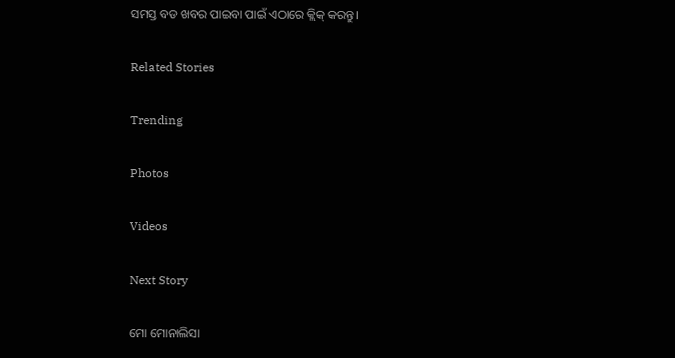ସମସ୍ତ ବଡ ଖବର ପାଇବା ପାଇଁ ଏଠାରେ କ୍ଲିକ୍ କରନ୍ତୁ।

Related Stories

Trending

Photos

Videos

Next Story

ମୋ ମୋନାଲିସା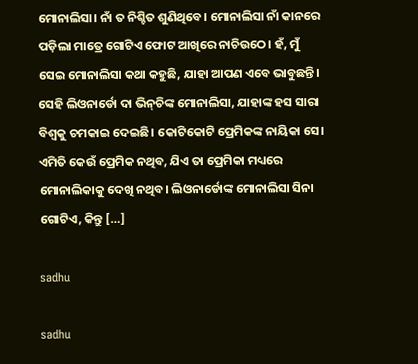ମୋନାଲିସା। ନାଁ ତ ନିଶ୍ଚିତ ଶୁଣିଥିବେ। ମୋନାଲିସା ନାଁ କାନରେ ପଡ଼ିଲା ମାତ୍ରେ ଗୋଟିଏ ଫୋଟ ଆଖିରେ ନାଚିଉଠେ। ହଁ, ମୁଁ ସେଇ ମୋନାଲିସା କଥା କହୁଛି, ଯାହା ଆପଣ ଏବେ ଭାବୁଛନ୍ତି। ସେହି ଲିଓନାର୍ଡୋ ଦା ଭିନ୍‌ଚିଙ୍କ ମୋନାଲିସା, ଯାହାଙ୍କ ହସ ସାରା ବିଶ୍ୱକୁ ଚମକାଇ ଦେଇଛି। କୋଟିକୋଟି ପ୍ରେମିକଙ୍କ ନାୟିକା ସେ। ଏମିତି କେଉଁ ପ୍ରେମିକ ନଥିବ, ଯିଏ ତା ପ୍ରେମିକା ମଧ୍ୟରେ ମୋନାଲିକାକୁ ଦେଖି ନଥିବ। ଲିଓନାର୍ଡୋଙ୍କ ମୋନାଲିସା ସିନା ଗୋଟିଏ, କିନ୍ତୁ […]

sadhu

sadhu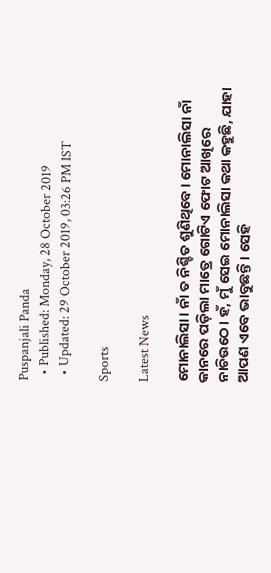Puspanjali Panda
  • Published: Monday, 28 October 2019
  • Updated: 29 October 2019, 03:26 PM IST

Sports

Latest News

ମୋନାଲିସା। ନାଁ ତ ନିଶ୍ଚିତ ଶୁଣିଥିବେ। ମୋନାଲିସା ନାଁ କାନରେ ପଡ଼ିଲା ମାତ୍ରେ ଗୋଟିଏ ଫୋଟ ଆଖିରେ ନାଚିଉଠେ। ହଁ, ମୁଁ ସେଇ ମୋନାଲିସା କଥା କହୁଛି, ଯାହା ଆପଣ ଏବେ ଭାବୁଛନ୍ତି। ସେହି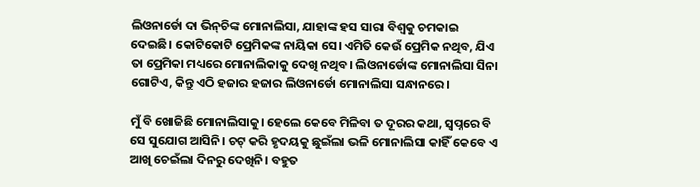ଲିଓନାର୍ଡୋ ଦା ଭିନ୍‌ଚିଙ୍କ ମୋନାଲିସା, ଯାହାଙ୍କ ହସ ସାରା ବିଶ୍ୱକୁ ଚମକାଇ ଦେଇଛି। କୋଟିକୋଟି ପ୍ରେମିକଙ୍କ ନାୟିକା ସେ। ଏମିତି କେଉଁ ପ୍ରେମିକ ନଥିବ, ଯିଏ ତା ପ୍ରେମିକା ମଧ୍ୟରେ ମୋନାଲିକାକୁ ଦେଖି ନଥିବ। ଲିଓନାର୍ଡୋଙ୍କ ମୋନାଲିସା ସିନା ଗୋଟିଏ, କିନ୍ତୁ ଏଠି ହଜାର ହଜାର ଲିଓନାର୍ଡୋ ମୋନାଲିସା ସନ୍ଧାନରେ।

ମୁଁ ବି ଖୋଜିଛି ମୋନାଲିସାକୁ। ହେଲେ କେବେ ମିଳିବା ତ ଦୂରର କଥା, ସ୍ୱପ୍ନରେ ବି ସେ ସୁଯୋଗ ଆସିନି। ଚଟ୍ କରି ହୃଦୟକୁ ଛୁଇଁଲା ଭଳି ମୋନାଲିସା କାହିଁ କେବେ ଏ ଆଖି ଚେଇଁଲା ଦିନରୁ ଦେଖିନି। ବହୁତ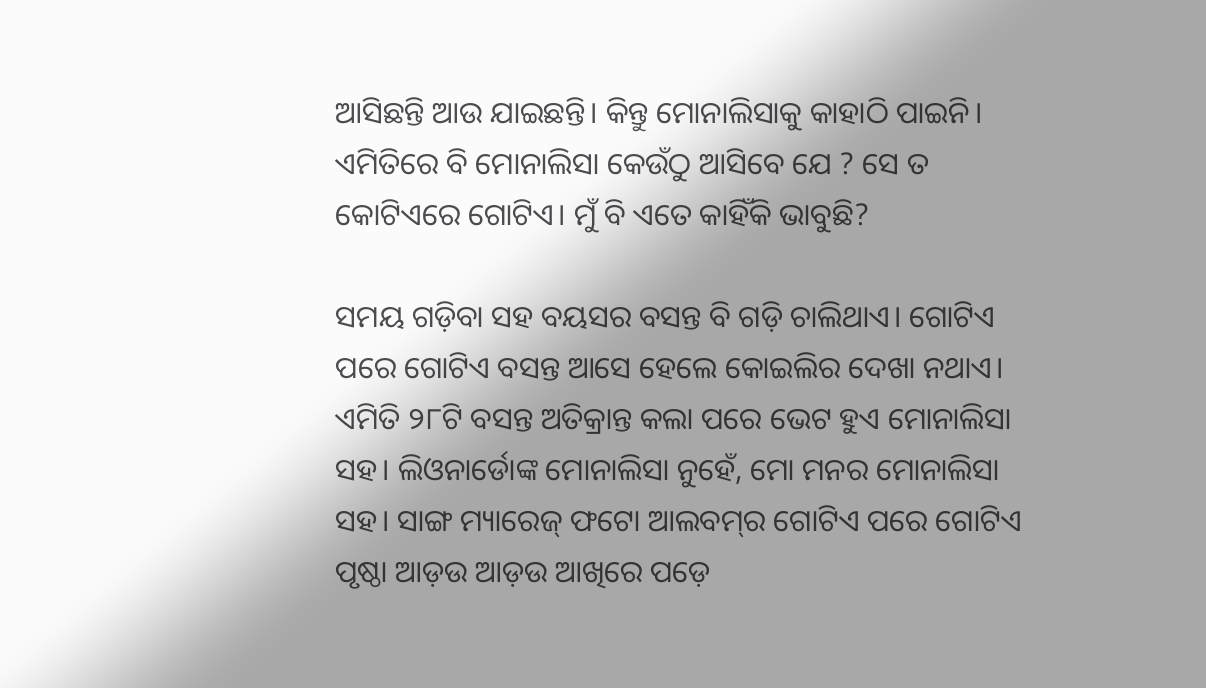ଆସିଛନ୍ତି ଆଉ ଯାଇଛନ୍ତି। କିନ୍ତୁ ମୋନାଲିସାକୁ କାହାଠି ପାଇନି। ଏମିତିରେ ବି ମୋନାଲିସା କେଉଁଠୁ ଆସିବେ ଯେ ? ସେ ତ କୋଟିଏରେ ଗୋଟିଏ। ମୁଁ ବି ଏତେ କାହିଁକି ଭାବୁଛି?

ସମୟ ଗଡ଼ିବା ସହ ବୟସର ବସନ୍ତ ବି ଗଡ଼ି ଚାଲିଥାଏ। ଗୋଟିଏ ପରେ ଗୋଟିଏ ବସନ୍ତ ଆସେ ହେଲେ କୋଇଲିର ଦେଖା ନଥାଏ। ଏମିତି ୨୮ଟି ବସନ୍ତ ଅତିକ୍ରାନ୍ତ କଲା ପରେ ଭେଟ ହୁଏ ମୋନାଲିସା ସହ। ଲିଓନାର୍ଡୋଙ୍କ ମୋନାଲିସା ନୁହେଁ, ମୋ ମନର ମୋନାଲିସା ସହ। ସାଙ୍ଗ ମ୍ୟାରେଜ୍‌ ଫଟୋ ଆଲବମ୍‌ର ଗୋଟିଏ ପରେ ଗୋଟିଏ ପୃଷ୍ଠା ଆଡ଼ଉ ଆଡ଼ଉ ଆଖିରେ ପଡ଼େ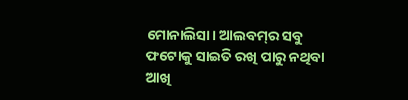ମୋନାଲିସା। ଆଲବମ୍‌ର ସବୁ ଫଟୋକୁ ସାଇତି ରଖି ପାରୁ ନଥିବା ଆଖି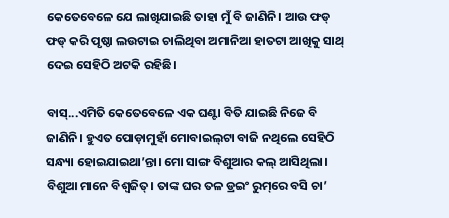କେତେବେଳେ ଯେ ଲାଖିଯାଇଛି ତାହା ମୁଁ ବି ଜାଣିନି। ଆଉ ଫଡ୍ ଫଡ୍ କରି ପୃଷ୍ଠା ଲଉଟାଇ ଚାଲିଥିବା ଅମାନିଆ ହାତଟା ଆଖିକୁ ସାଥ୍‌ ଦେଇ ସେହିଠି ଅଟକି ରହିଛି।

ବାସ୍...ଏମିତି କେତେବେଳେ ଏକ ଘଣ୍ଟା ବିତି ଯାଇଛି ନିଜେ ବି ଜାଣିନି। ହୁଏତ ପୋଡ଼ାମୁହାଁ ମୋବାଇଲ୍‌ଟା ବାଜି ନଥିଲେ ସେହିଠି ସନ୍ଧ୍ୟା ହୋଇଯାଇଥା’ନ୍ତା। ମୋ ସାଙ୍ଗ ବିଶୁଆର କଲ୍ ଆସିଥିଲା। ବିଶୁଆ ମାନେ ବିଶ୍ୱଜିତ୍‌। ତାଙ୍କ ଘର ତଳ ଡ୍ରଇଂ ରୁମ୍‌ରେ ବସି ଚା’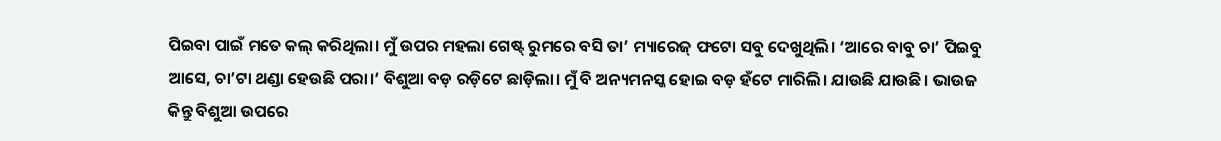ପିଇବା ପାଇଁ ମତେ କଲ୍ କରିଥିଲା। ମୁଁ ଉପର ମହଲା ଗେଷ୍ଟ୍‌ ରୁମରେ ବସି ତା’ ମ୍ୟାରେଜ୍‌ ଫଟୋ ସବୁ ଦେଖୁଥିଲି। ‘ଆରେ ବାବୁ ଚା’ ପିଇବୁ ଆସେ, ଚା’ଟା ଥଣ୍ଡା ହେଉଛି ପରା।’ ବିଶୁଆ ବଡ଼ ରଡ଼ିଟେ ଛାଡ଼ିଲା। ମୁଁ ବି ଅନ୍ୟମନସ୍କ ହୋଇ ବଡ଼ ହଁଟେ ମାରିଲି। ଯାଉଛି ଯାଉଛି। ଭାଉଜ କିନ୍ତୁ ବିଶୁଆ ଉପରେ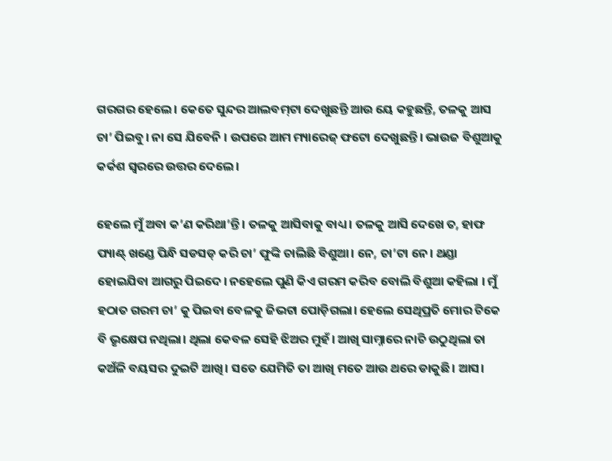ଗରଗର ହେଲେ। କେତେ ସୁନ୍ଦର ଆଲବମ୍‌ଟା ଦେଖୁଛନ୍ତି ଆଉ ୟେ କହୁଛନ୍ତି, ତଳକୁ ଆସ ଚା’ ପିଇବୁ। ନା ସେ ଯିବେନି । ଉପରେ ଆମ ମ୍ୟାରେଜ୍‌ ଫଟୋ ଦେଖୁଛନ୍ତି। ଭାଉଜ ବିଶୁଆକୁ କର୍କଶ ସ୍ୱରରେ ଉତ୍ତର ଦେଲେ।

ହେଲେ ମୁଁ ଅବା କ’ଣ କରିଥା’ନ୍ତି । ତଳକୁ ଆସିବାକୁ ବାଧ୍ୟ। ତଳକୁ ଆସି ଦେଖେ ତ, ହାଫ ପ୍ୟାଣ୍ଟ୍‌ ଖଣ୍ଡେ ପିନ୍ଧି ସଡସଡ୍ କରି ଚା’ ଫୁଙ୍କି ଚାଲିଛି ବିଶୁଆ। ନେ, ଚା’ଟା ନେ। ଥଣ୍ଡା ହୋଇଯିବା ଆଗରୁ ପିଇଦେ। ନହେଲେ ପୁଣି କିଏ ଗରମ କରିବ ବୋଲି ବିଶୁଆ କହିଲା । ମୁଁ ହଠାତ ଗରମ ଚା’ କୁ ପିଇବା ବେଳକୁ ଜିଭଟା ପୋଡ଼ିଗଲା। ହେଲେ ସେଥିପ୍ରତି ମୋର ଟିକେ ବି ଭୃକ୍ଷେପ ନଥିଲା। ଥିଲା କେବଳ ସେହି ଝିଅର ମୁହଁ। ଆଖି ସାମ୍ନାରେ ନାଚି ଉଠୁଥିଲା ତା କଅଁଳି ବୟସର ଦୁଇଟି ଆଖି। ସତେ ଯେମିତି ତା ଆଖି ମତେ ଆଉ ଥରେ ଡାକୁଛି। ଆସ।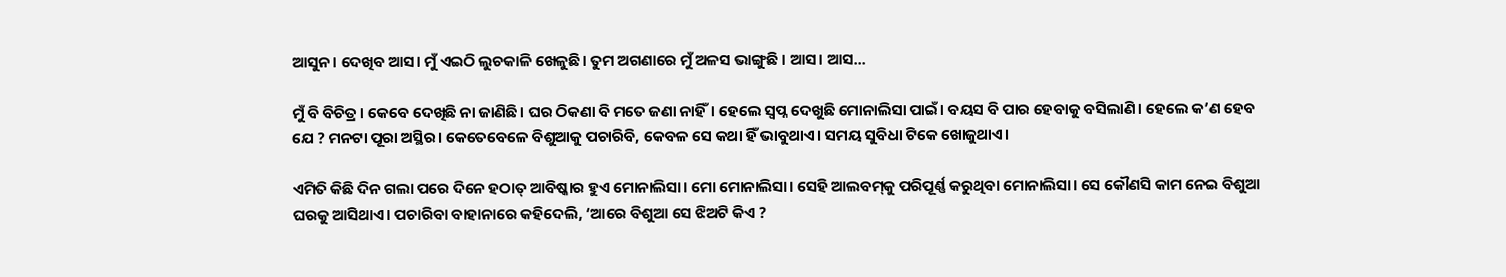ଆସୁନ। ଦେଖିବ ଆସ। ମୁଁ ଏଇଠି ଲୁଚକାଳି ଖେଳୁଛି। ତୁମ ଅଗଣାରେ ମୁଁ ଅଳସ ଭାଙ୍ଗୁଛି । ଆସ। ଆସ...

ମୁଁ ବି ବିଚିତ୍ର। କେବେ ଦେଖିଛି ନା ଜାଣିଛି। ଘର ଠିକଣା ବି ମତେ ଜଣା ନାହିଁ। ହେଲେ ସ୍ୱପ୍ନ ଦେଖୁଛି ମୋନାଲିସା ପାଇଁ। ବୟସ ବି ପାର ହେବାକୁ ବସିଲାଣି। ହେଲେ କ’ଣ ହେବ ଯେ ? ମନଟା ପୂରା ଅସ୍ଥିର। କେତେବେଳେ ବିଶୁଆକୁ ପଚାରିବି, କେବଳ ସେ କଥା ହିଁ ଭାବୁଥାଏ। ସମୟ ସୁବିଧା ଟିକେ ଖୋଜୁଥାଏ।

ଏମିତି କିଛି ଦିନ ଗଲା ପରେ ଦିନେ ହଠାତ୍ ଆବିଷ୍କାର ହୁଏ ମୋନାଲିସା। ମୋ ମୋନାଲିସା। ସେହି ଆଲବମ୍‌କୁ ପରିପୂର୍ଣ୍ଣ କରୁଥିବା ମୋନାଲିସା। ସେ କୌଣସି କାମ ନେଇ ବିଶୁଆ ଘରକୁ ଆସିଥାଏ। ପଚାରିବା ବାହାନାରେ କହିଦେଲି, ‘ଆରେ ବିଶୁଆ ସେ ଝିଅଟି କିଏ ?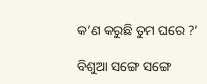କ’ଣ କରୁଛି ତୁମ ଘରେ ?’

ବିଶୁଆ ସଙ୍ଗେ ସଙ୍ଗେ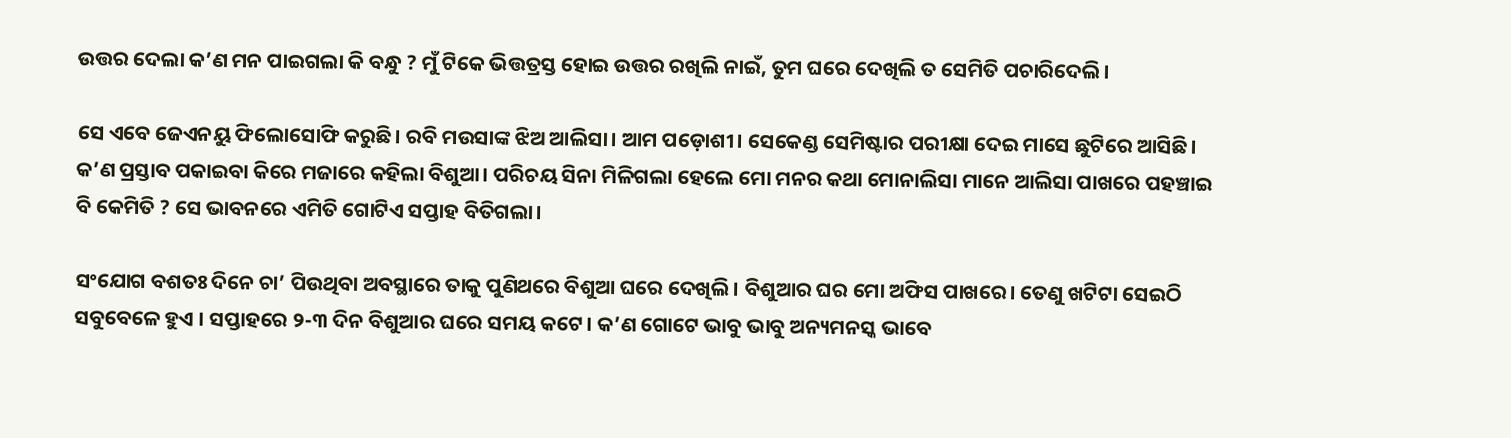ଉତ୍ତର ଦେଲା କ’ଣ ମନ ପାଇଗଲା କି ବନ୍ଧୁ ? ମୁଁ ଟିକେ ଭିତ୍ତତ୍ରସ୍ତ ହୋଇ ଉତ୍ତର ରଖିଲି ନାଇଁ, ତୁମ ଘରେ ଦେଖିଲି ତ ସେମିତି ପଚାରିଦେଲି।

ସେ ଏବେ ଜେଏନୟୁ ଫିଲୋସୋଫି କରୁଛି। ରବି ମଉସାଙ୍କ ଝିଅ ଆଲିସା। ଆମ ପଡ଼ୋଶୀ। ସେକେଣ୍ଡ ସେମିଷ୍ଟାର ପରୀକ୍ଷା ଦେଇ ମାସେ ଛୁଟିରେ ଆସିଛି। କ’ଣ ପ୍ରସ୍ତାବ ପକାଇବା କିରେ ମଜାରେ କହିଲା ବିଶୁଆ। ପରିଚୟ ସିନା ମିଳିଗଲା ହେଲେ ମୋ ମନର କଥା ମୋନାଲିସା ମାନେ ଆଲିସା ପାଖରେ ପହଞ୍ଚାଇ ବି କେମିତି ? ସେ ଭାବନରେ ଏମିତି ଗୋଟିଏ ସପ୍ତାହ ବିତିଗଲା।

ସଂଯୋଗ ବଶତଃ ଦିନେ ଚା’ ପିଉଥିବା ଅବସ୍ଥାରେ ତାକୁ ପୁଣିଥରେ ବିଶୁଆ ଘରେ ଦେଖିଲି। ବିଶୁଆର ଘର ମୋ ଅଫିସ ପାଖରେ। ତେଣୁ ଖଟିଟା ସେଇଠି ସବୁବେଳେ ହୁଏ । ସପ୍ତାହରେ ୨-୩ ଦିନ ବିଶୁଆର ଘରେ ସମୟ କଟେ। କ’ଣ ଗୋଟେ ଭାବୁ ଭାବୁ ଅନ୍ୟମନସ୍କ ଭାବେ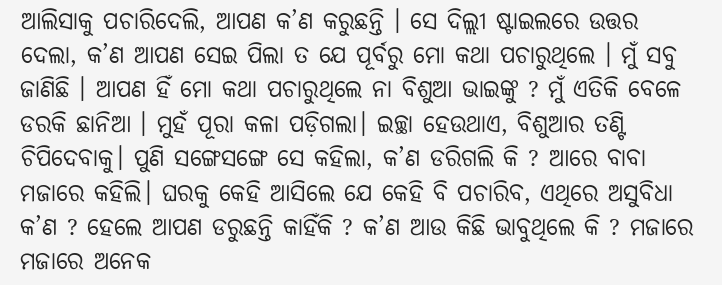ଆଲିସାକୁ ପଚାରିଦେଲି, ଆପଣ କ’ଣ କରୁଛନ୍ତି । ସେ ଦିଲ୍ଲୀ ଷ୍ଟାଇଲରେ ଉତ୍ତର ଦେଲା, କ’ଣ ଆପଣ ସେଇ ପିଲା ତ ଯେ ପୂର୍ବରୁ ମୋ କଥା ପଚାରୁଥିଲେ । ମୁଁ ସବୁ ଜାଣିଛି । ଆପଣ ହିଁ ମୋ କଥା ପଚାରୁଥିଲେ ନା ବିଶୁଆ ଭାଇଙ୍କୁ ? ମୁଁ ଏତିକି ବେଳେ ଡରକି ଛାନିଆ । ମୁହଁ ପୂରା କଳା ପଡ଼ିଗଲା। ଇଚ୍ଛା ହେଉଥାଏ, ବିଶୁଆର ତଣ୍ଟି ଚିପିଦେବାକୁ। ପୁଣି ସଙ୍ଗେସଙ୍ଗେ ସେ କହିଲା, କ’ଣ ଡରିଗଲି କି ? ଆରେ ବାବା ମଜାରେ କହିଲି। ଘରକୁ କେହି ଆସିଲେ ଯେ କେହି ବି ପଚାରିବ, ଏଥିରେ ଅସୁବିଧା କ’ଣ ? ହେଲେ ଆପଣ ଡରୁଛନ୍ତି କାହିଁକି ? କ’ଣ ଆଉ କିଛି ଭାବୁଥିଲେ କି ? ମଜାରେ ମଜାରେ ଅନେକ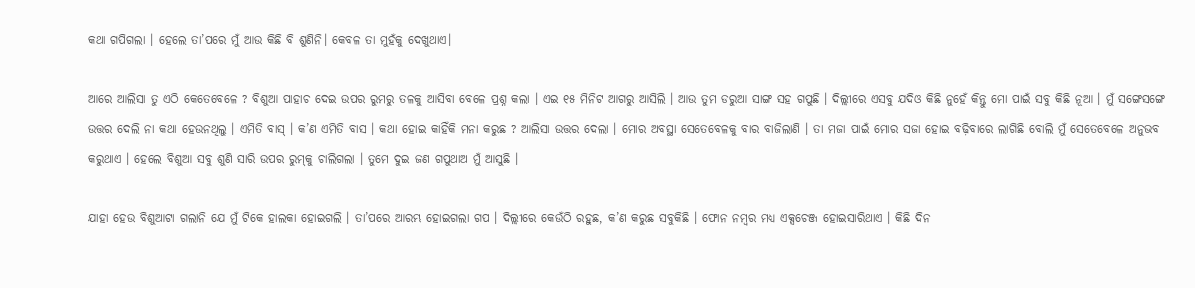କଥା ଗପିଗଲା । ହେଲେ ତା’ପରେ ମୁଁ ଆଉ କିଛି ବି ଶୁଣିନି। କେବଳ ତା ମୁହଁକୁ ଦେଖୁଥାଏ।

ଆରେ ଆଲିସା ତୁ ଏଠି କେତେବେଳେ ? ବିଶୁଆ ପାହାଚ ଦେଇ ଉପର ରୁମରୁ ତଳକୁ ଆସିବା ବେଳେ ପ୍ରଶ୍ନ କଲା । ଏଇ ୧୫ ମିନିଟ ଆଗରୁ ଆସିଲି । ଆଉ ତୁମ ଡରୁଆ ସାଙ୍ଗ ସହ ଗପୁଛି । ଦିଲ୍ଲୀରେ ଏସବୁ ଯଦିଓ କିଛି ନୁହେଁ କିନ୍ତୁ ମୋ ପାଇଁ ସବୁ କିଛି ନୂଆ । ମୁଁ ସଙ୍ଗେସଙ୍ଗେ ଉତ୍ତର ଦେଲି ନା କଥା ହେଉନଥିଲୁ । ଏମିତି ବାସ୍‌ । କ’ଣ ଏମିତି ବାସ । କଥା ହୋଇ କାହିଁକି ମନା କରୁଛ ? ଆଲିସା ଉତ୍ତର ଦେଲା । ମୋର ଅବସ୍ଥା ସେତେବେଳକୁ ବାର ବାଜିଲାଣି । ତା ମଜା ପାଇଁ ମୋର ସଜା ହୋଇ ବଢ଼ିବାରେ ଲାଗିଛି ବୋଲି ମୁଁ ସେତେବେଳେ ଅନୁଭବ କରୁଥାଏ । ହେଲେ ବିଶୁଆ ସବୁ ଶୁଣି ସାରି ଉପର ରୁମ୍‌କୁ ଚାଲିଗଲା । ତୁମେ ଦୁଇ ଜଣ ଗପୁଥାଅ ମୁଁ ଆସୁଛି ।

ଯାହା ହେଉ ବିଶୁଆଟା ଗଲାନି ଯେ ମୁଁ ଟିକେ ହାଲକା ହୋଇଗଲି । ତା’ପରେ ଆରମ୍ଭ ହୋଇଗଲା ଗପ । ଦିଲ୍ଲୀରେ କେଉଁଠି ରହୁଛ, କ’ଣ କରୁଛ ସବୁକିଛି । ଫୋନ ନମ୍ବର ମଧ୍ୟ ଏକ୍ସଚେଞ୍ଜ ହୋଇସାରିଥାଏ । କିଛି ଦିନ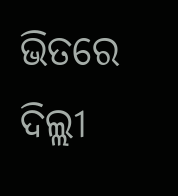ଭିତରେ ଦିଲ୍ଲୀ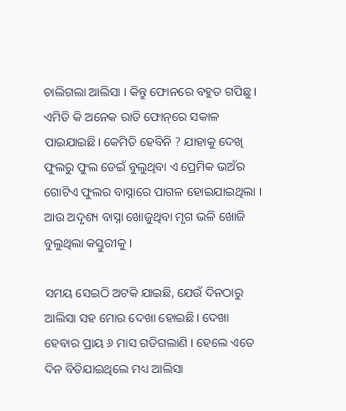ଚାଲିଗଲା ଆଲିସା । କିନ୍ତୁ ଫୋନରେ ବହୁତ ଗପିଛୁ । ଏମିତି କି ଅନେକ ରାତି ଫୋନ୍‌ରେ ସକାଳ ପାଇଯାଇଛି। କେମିତି ହେବିନି ? ଯାହାକୁ ଦେଖି ଫୁଲରୁ ଫୁଲ ଡେଇଁ ବୁଲୁଥିବା ଏ ପ୍ରେମିକ ଭଅଁର ଗୋଟିଏ ଫୁଲର ବାସ୍ନାରେ ପାଗଳ ହୋଇଯାଇଥିଲା । ଆଉ ଅଦୃଶ୍ୟ ବାସ୍ନା ଖୋଜୁଥିବା ମୃଗ ଭଳି ଖୋଜି ବୁଲୁଥିଲା କସ୍ତୁରୀକୁ ।

ସମୟ ସେଇଠି ଅଟକି ଯାଇଛି, ଯେଉଁ ଦିନଠାରୁ ଆଲିସା ସହ ମୋର ଦେଖା ହୋଇଛି। ଦେଖା ହେବାର ପ୍ରାୟ ୬ ମାସ ଗଡିଗଲାଣି । ହେଲେ ଏତେ ଦିନ ବିତିଯାଇଥିଲେ ମଧ୍ୟ ଆଲିସା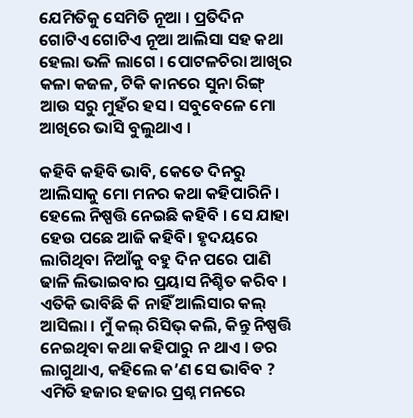ଯେମିତିକୁ ସେମିତି ନୂଆ । ପ୍ରତିଦିନ ଗୋଟିଏ ଗୋଟିଏ ନୂଆ ଆଲିସା ସହ କଥା ହେଲା ଭଳି ଲାଗେ । ପୋଟଳଚିରା ଆଖିର କଳା କଜଳ, ଟିକି କାନରେ ସୁନା ରିଙ୍ଗ୍‌ ଆଉ ସରୁ ମୁହଁର ହସ। ସବୁବେଳେ ମୋ ଆଖିରେ ଭାସି ବୁଲୁଥାଏ ।

କହିବି କହିବି ଭାବି, କେତେ ଦିନରୁ ଆଲିସାକୁ ମୋ ମନର କଥା କହିପାରିନି । ହେଲେ ନିଷ୍ପତ୍ତି ନେଇଛି କହିବି । ସେ ଯାହା ହେଉ ପଛେ ଆଜି କହିବି। ହୃଦୟରେ ଲାଗିଥିବା ନିଆଁକୁ ବହୁ ଦିନ ପରେ ପାଣି ଢାଳି ଲିଭାଇବାର ପ୍ରୟାସ ନିଶ୍ଚିତ କରିବ । ଏତିକି ଭାବିଛି କି ନାହିଁ ଆଲିସାର କଲ୍ ଆସିଲା । ମୁଁ କଲ୍ ରିସିଭ୍ କଲି, କିନ୍ତୁ ନିଷ୍ପତ୍ତି ନେଇଥିବା କଥା କହିପାରୁ ନ ଥାଏ । ଡର ଲାଗୁଥାଏ, କହିଲେ କ’ଣ ସେ ଭାବିବ ? ଏମିତି ହଜାର ହଜାର ପ୍ରଶ୍ନ ମନରେ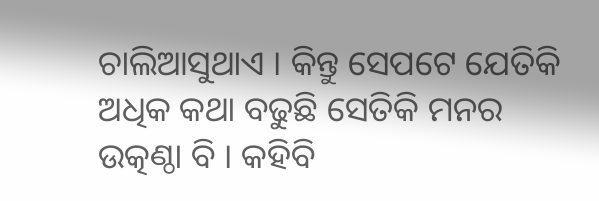ଚାଲିଆସୁଥାଏ । କିନ୍ତୁ ସେପଟେ ଯେତିକି ଅଧିକ କଥା ବଢୁଛି ସେତିକି ମନର ଉତ୍କଣ୍ଠା ବି । କହିବି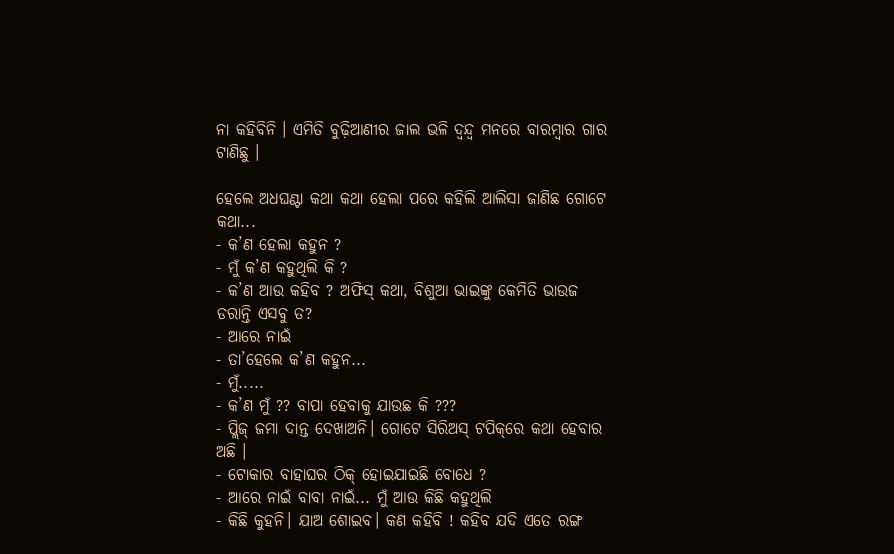ନା କହିବିନି । ଏମିତି ବୁଢ଼ିଆଣୀର ଜାଲ ଭଳି ଦ୍ୱନ୍ଦ୍ୱ ମନରେ ବାରମ୍ବାର ଗାର ଟାଣିଛୁ ।

ହେଲେ ଅଧଘଣ୍ଟା କଥା କଥା ହେଲା ପରେ କହିଲି ଆଲିସା ଜାଣିଛ ଗୋଟେ କଥା...
- କ’ଣ ହେଲା କହୁନ ?
- ମୁଁ କ’ଣ କହୁଥିଲି କି ?
- କ’ଣ ଆଉ କହିବ ? ଅଫିସ୍‌ କଥା, ବିଶୁଆ ଭାଇଙ୍କୁ କେମିତି ଭାଉଜ ଡରାନ୍ତି ଏସବୁ ତ?
- ଆରେ ନାଇଁ
- ତା’ହେଲେ କ’ଣ କହୁନ...
- ମୁଁ.....
- କ’ଣ ମୁଁ ?? ବାପା ହେବାକୁ ଯାଉଛ କି ???
- ପ୍ଲିଜ୍ ଜମା ଦାନ୍ତ ଦେଖାଅନି। ଗୋଟେ ସିରିଅସ୍‌ ଟପିକ୍‌ରେ କଥା ହେବାର ଅଛି ।
- ଟୋକାର ବାହାଘର ଠିକ୍ ହୋଇଯାଇଛି ବୋଧେ ?
- ଆରେ ନାଇଁ ବାବା ନାଇଁ... ମୁଁ ଆଉ କିଛି କହୁଥିଲି
- କିଛି କୁହନି। ଯାଅ ଶୋଇବ। କଣ କହିବି ! କହିବ ଯଦି ଏତେ ରଙ୍ଗ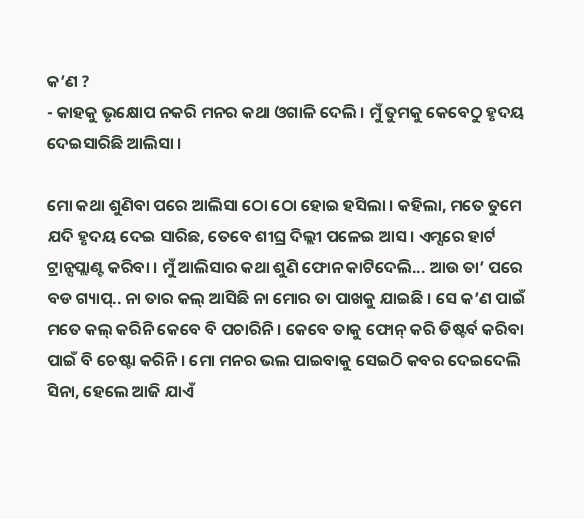କ’ଣ ?
- କାହକୁ ଭୃକ୍ଷୋପ ନକରି ମନର କଥା ଓଗାଳି ଦେଲି । ମୁଁ ତୁମକୁ କେବେଠୁ ହୃଦୟ ଦେଇସାରିଛି ଆଲିସା ।

ମୋ କଥା ଶୁଣିବା ପରେ ଆଲିସା ଠୋ ଠୋ ହୋଇ ହସିଲା । କହିଲା, ମତେ ତୁମେ ଯଦି ହୃଦୟ ଦେଇ ସାରିଛ, ତେବେ ଶୀଘ୍ର ଦିଲ୍ଲୀ ପଳେଇ ଆସ । ଏମ୍ସରେ ହାର୍ଟ ଟ୍ରାନ୍ସପ୍ଲାଣ୍ଟ କରିବା । ମୁଁ ଆଲିସାର କଥା ଶୁଣି ଫୋନ କାଟିଦେଲି... ଆଉ ତା’ ପରେ ବଡ ଗ୍ୟାପ୍‌.. ନା ତାର କଲ୍ ଆସିଛି ନା ମୋର ତା ପାଖକୁ ଯାଇଛି । ସେ କ’ଣ ପାଇଁ ମତେ କଲ୍ କରିନି କେବେ ବି ପଚାରିନି । କେବେ ତାକୁ ଫୋନ୍‌ କରି ଡିଷ୍ଟର୍ବ କରିବା ପାଇଁ ବି ଚେଷ୍ଟା କରିନି । ମୋ ମନର ଭଲ ପାଇବାକୁ ସେଇଠି କବର ଦେଇଦେଲି ସିନା, ହେଲେ ଆଜି ଯାଏଁ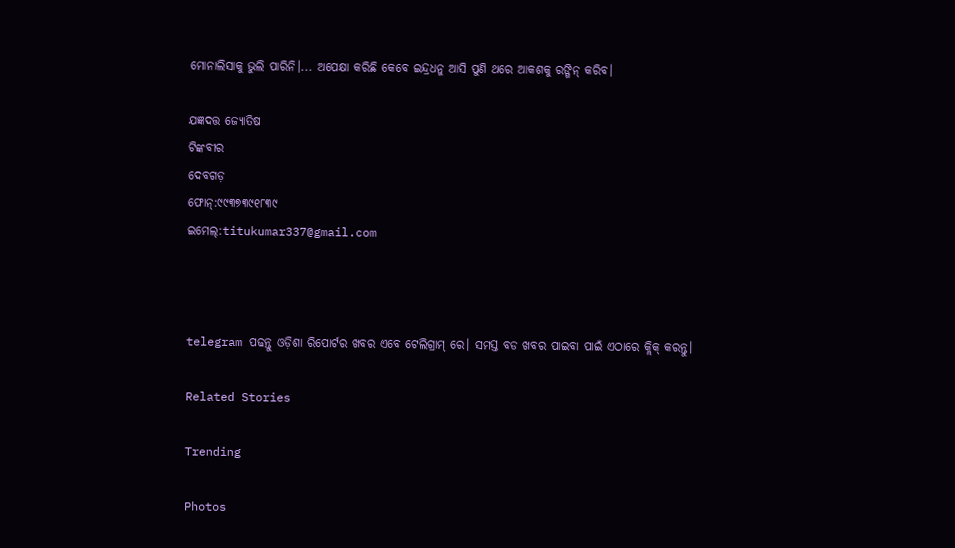ମୋନାଲିସାକୁ ଭୁଲି ପାରିନି।... ଅପେକ୍ଷା କରିଛି କେବେ ଇନ୍ଦ୍ରଧନୁ ଆସି ପୁଣି ଥରେ ଆକଶକୁ ରଙ୍ଗିନ୍‌ କରିବ।

ଯଜ୍ଞଦତ୍ତ ଜ୍ୟୋତିଷ
ଟିଙ୍କବୀର
ଦେବଗଡ଼
ଫୋନ୍‌:୯୯୩୭୩୯୧୮୩୯
ଇମେଲ୍‌:titukumar337@gmail.com



telegram ପଢନ୍ତୁ ଓଡ଼ିଶା ରିପୋର୍ଟର ଖବର ଏବେ ଟେଲିଗ୍ରାମ୍ ରେ। ସମସ୍ତ ବଡ ଖବର ପାଇବା ପାଇଁ ଏଠାରେ କ୍ଲିକ୍ କରନ୍ତୁ।

Related Stories

Trending

Photos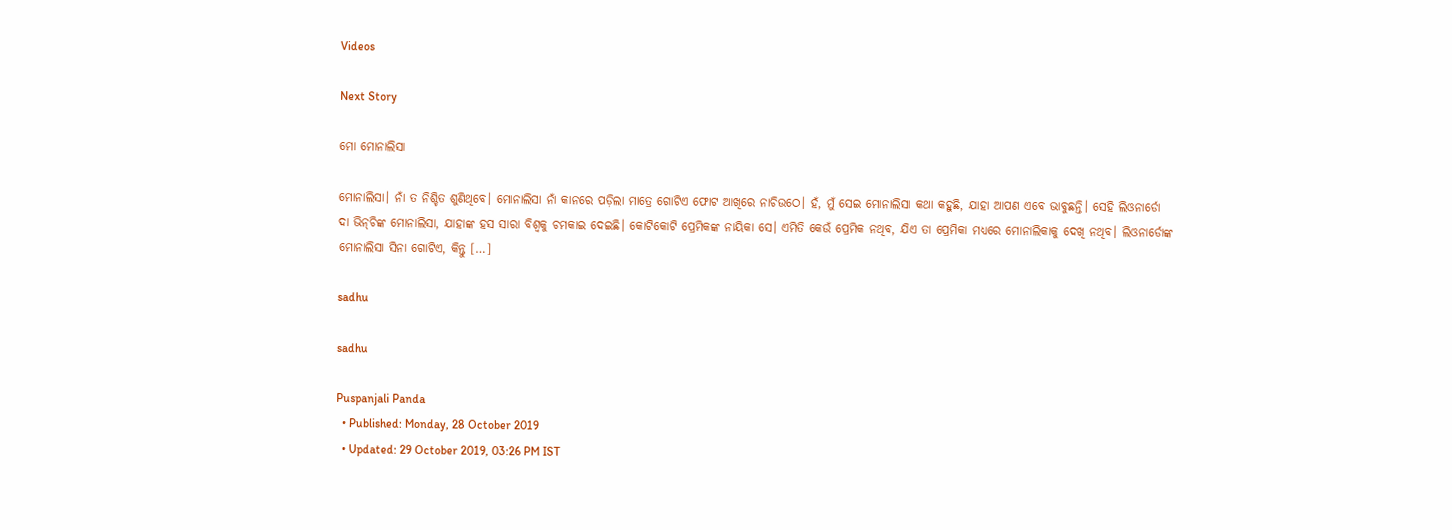Videos

Next Story

ମୋ ମୋନାଲିସା

ମୋନାଲିସା। ନାଁ ତ ନିଶ୍ଚିତ ଶୁଣିଥିବେ। ମୋନାଲିସା ନାଁ କାନରେ ପଡ଼ିଲା ମାତ୍ରେ ଗୋଟିଏ ଫୋଟ ଆଖିରେ ନାଚିଉଠେ। ହଁ, ମୁଁ ସେଇ ମୋନାଲିସା କଥା କହୁଛି, ଯାହା ଆପଣ ଏବେ ଭାବୁଛନ୍ତି। ସେହି ଲିଓନାର୍ଡୋ ଦା ଭିନ୍‌ଚିଙ୍କ ମୋନାଲିସା, ଯାହାଙ୍କ ହସ ସାରା ବିଶ୍ୱକୁ ଚମକାଇ ଦେଇଛି। କୋଟିକୋଟି ପ୍ରେମିକଙ୍କ ନାୟିକା ସେ। ଏମିତି କେଉଁ ପ୍ରେମିକ ନଥିବ, ଯିଏ ତା ପ୍ରେମିକା ମଧ୍ୟରେ ମୋନାଲିକାକୁ ଦେଖି ନଥିବ। ଲିଓନାର୍ଡୋଙ୍କ ମୋନାଲିସା ସିନା ଗୋଟିଏ, କିନ୍ତୁ […]

sadhu

sadhu

Puspanjali Panda
  • Published: Monday, 28 October 2019
  • Updated: 29 October 2019, 03:26 PM IST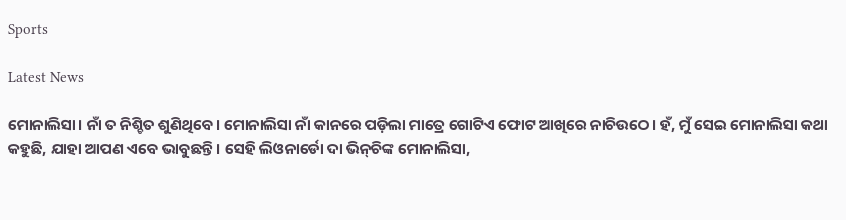Sports

Latest News

ମୋନାଲିସା। ନାଁ ତ ନିଶ୍ଚିତ ଶୁଣିଥିବେ। ମୋନାଲିସା ନାଁ କାନରେ ପଡ଼ିଲା ମାତ୍ରେ ଗୋଟିଏ ଫୋଟ ଆଖିରେ ନାଚିଉଠେ। ହଁ, ମୁଁ ସେଇ ମୋନାଲିସା କଥା କହୁଛି, ଯାହା ଆପଣ ଏବେ ଭାବୁଛନ୍ତି। ସେହି ଲିଓନାର୍ଡୋ ଦା ଭିନ୍‌ଚିଙ୍କ ମୋନାଲିସା,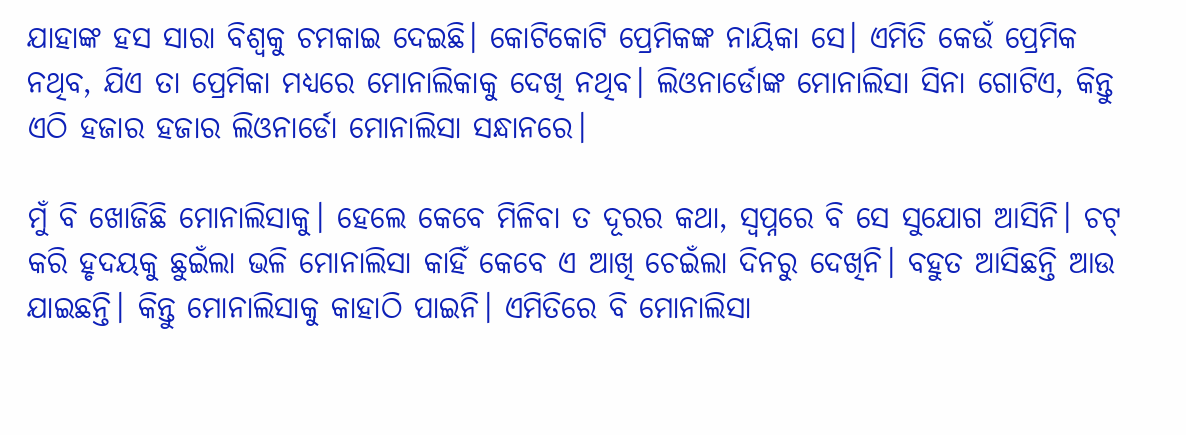ଯାହାଙ୍କ ହସ ସାରା ବିଶ୍ୱକୁ ଚମକାଇ ଦେଇଛି। କୋଟିକୋଟି ପ୍ରେମିକଙ୍କ ନାୟିକା ସେ। ଏମିତି କେଉଁ ପ୍ରେମିକ ନଥିବ, ଯିଏ ତା ପ୍ରେମିକା ମଧ୍ୟରେ ମୋନାଲିକାକୁ ଦେଖି ନଥିବ। ଲିଓନାର୍ଡୋଙ୍କ ମୋନାଲିସା ସିନା ଗୋଟିଏ, କିନ୍ତୁ ଏଠି ହଜାର ହଜାର ଲିଓନାର୍ଡୋ ମୋନାଲିସା ସନ୍ଧାନରେ।

ମୁଁ ବି ଖୋଜିଛି ମୋନାଲିସାକୁ। ହେଲେ କେବେ ମିଳିବା ତ ଦୂରର କଥା, ସ୍ୱପ୍ନରେ ବି ସେ ସୁଯୋଗ ଆସିନି। ଚଟ୍ କରି ହୃଦୟକୁ ଛୁଇଁଲା ଭଳି ମୋନାଲିସା କାହିଁ କେବେ ଏ ଆଖି ଚେଇଁଲା ଦିନରୁ ଦେଖିନି। ବହୁତ ଆସିଛନ୍ତି ଆଉ ଯାଇଛନ୍ତି। କିନ୍ତୁ ମୋନାଲିସାକୁ କାହାଠି ପାଇନି। ଏମିତିରେ ବି ମୋନାଲିସା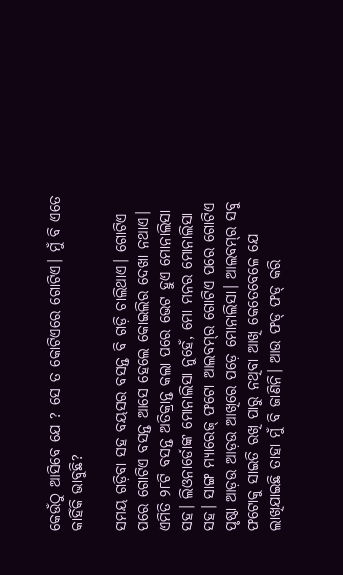କେଉଁଠୁ ଆସିବେ ଯେ ? ସେ ତ କୋଟିଏରେ ଗୋଟିଏ। ମୁଁ ବି ଏତେ କାହିଁକି ଭାବୁଛି?

ସମୟ ଗଡ଼ିବା ସହ ବୟସର ବସନ୍ତ ବି ଗଡ଼ି ଚାଲିଥାଏ। ଗୋଟିଏ ପରେ ଗୋଟିଏ ବସନ୍ତ ଆସେ ହେଲେ କୋଇଲିର ଦେଖା ନଥାଏ। ଏମିତି ୨୮ଟି ବସନ୍ତ ଅତିକ୍ରାନ୍ତ କଲା ପରେ ଭେଟ ହୁଏ ମୋନାଲିସା ସହ। ଲିଓନାର୍ଡୋଙ୍କ ମୋନାଲିସା ନୁହେଁ, ମୋ ମନର ମୋନାଲିସା ସହ। ସାଙ୍ଗ ମ୍ୟାରେଜ୍‌ ଫଟୋ ଆଲବମ୍‌ର ଗୋଟିଏ ପରେ ଗୋଟିଏ ପୃଷ୍ଠା ଆଡ଼ଉ ଆଡ଼ଉ ଆଖିରେ ପଡ଼େ ମୋନାଲିସା। ଆଲବମ୍‌ର ସବୁ ଫଟୋକୁ ସାଇତି ରଖି ପାରୁ ନଥିବା ଆଖି କେତେବେଳେ ଯେ ଲାଖିଯାଇଛି ତାହା ମୁଁ ବି ଜାଣିନି। ଆଉ ଫଡ୍ ଫଡ୍ କରି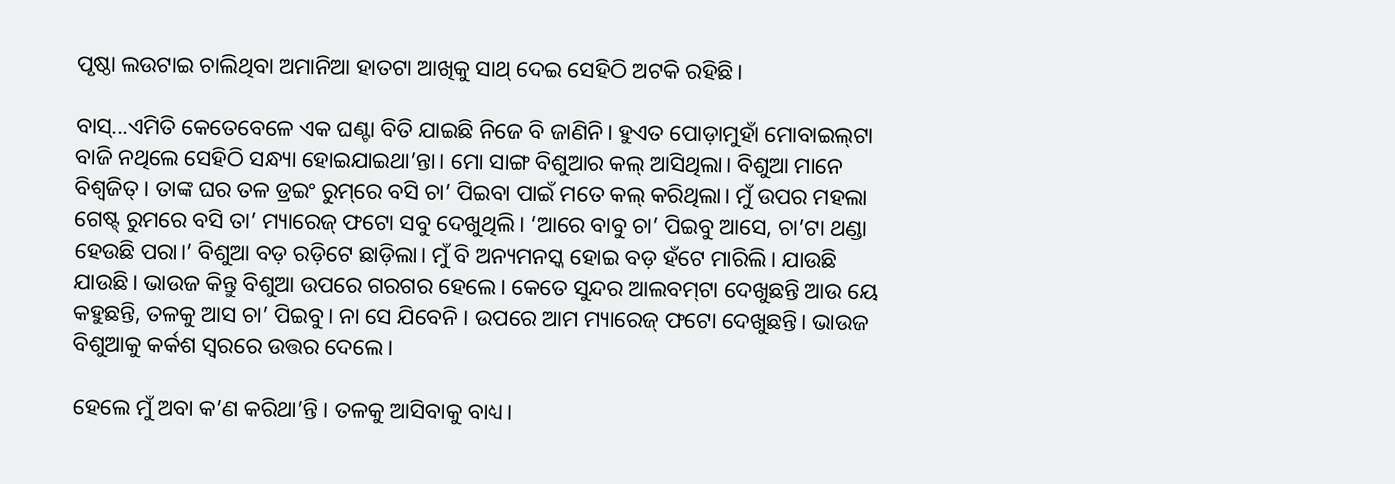ପୃଷ୍ଠା ଲଉଟାଇ ଚାଲିଥିବା ଅମାନିଆ ହାତଟା ଆଖିକୁ ସାଥ୍‌ ଦେଇ ସେହିଠି ଅଟକି ରହିଛି।

ବାସ୍...ଏମିତି କେତେବେଳେ ଏକ ଘଣ୍ଟା ବିତି ଯାଇଛି ନିଜେ ବି ଜାଣିନି। ହୁଏତ ପୋଡ଼ାମୁହାଁ ମୋବାଇଲ୍‌ଟା ବାଜି ନଥିଲେ ସେହିଠି ସନ୍ଧ୍ୟା ହୋଇଯାଇଥା’ନ୍ତା। ମୋ ସାଙ୍ଗ ବିଶୁଆର କଲ୍ ଆସିଥିଲା। ବିଶୁଆ ମାନେ ବିଶ୍ୱଜିତ୍‌। ତାଙ୍କ ଘର ତଳ ଡ୍ରଇଂ ରୁମ୍‌ରେ ବସି ଚା’ ପିଇବା ପାଇଁ ମତେ କଲ୍ କରିଥିଲା। ମୁଁ ଉପର ମହଲା ଗେଷ୍ଟ୍‌ ରୁମରେ ବସି ତା’ ମ୍ୟାରେଜ୍‌ ଫଟୋ ସବୁ ଦେଖୁଥିଲି। ‘ଆରେ ବାବୁ ଚା’ ପିଇବୁ ଆସେ, ଚା’ଟା ଥଣ୍ଡା ହେଉଛି ପରା।’ ବିଶୁଆ ବଡ଼ ରଡ଼ିଟେ ଛାଡ଼ିଲା। ମୁଁ ବି ଅନ୍ୟମନସ୍କ ହୋଇ ବଡ଼ ହଁଟେ ମାରିଲି। ଯାଉଛି ଯାଉଛି। ଭାଉଜ କିନ୍ତୁ ବିଶୁଆ ଉପରେ ଗରଗର ହେଲେ। କେତେ ସୁନ୍ଦର ଆଲବମ୍‌ଟା ଦେଖୁଛନ୍ତି ଆଉ ୟେ କହୁଛନ୍ତି, ତଳକୁ ଆସ ଚା’ ପିଇବୁ। ନା ସେ ଯିବେନି । ଉପରେ ଆମ ମ୍ୟାରେଜ୍‌ ଫଟୋ ଦେଖୁଛନ୍ତି। ଭାଉଜ ବିଶୁଆକୁ କର୍କଶ ସ୍ୱରରେ ଉତ୍ତର ଦେଲେ।

ହେଲେ ମୁଁ ଅବା କ’ଣ କରିଥା’ନ୍ତି । ତଳକୁ ଆସିବାକୁ ବାଧ୍ୟ।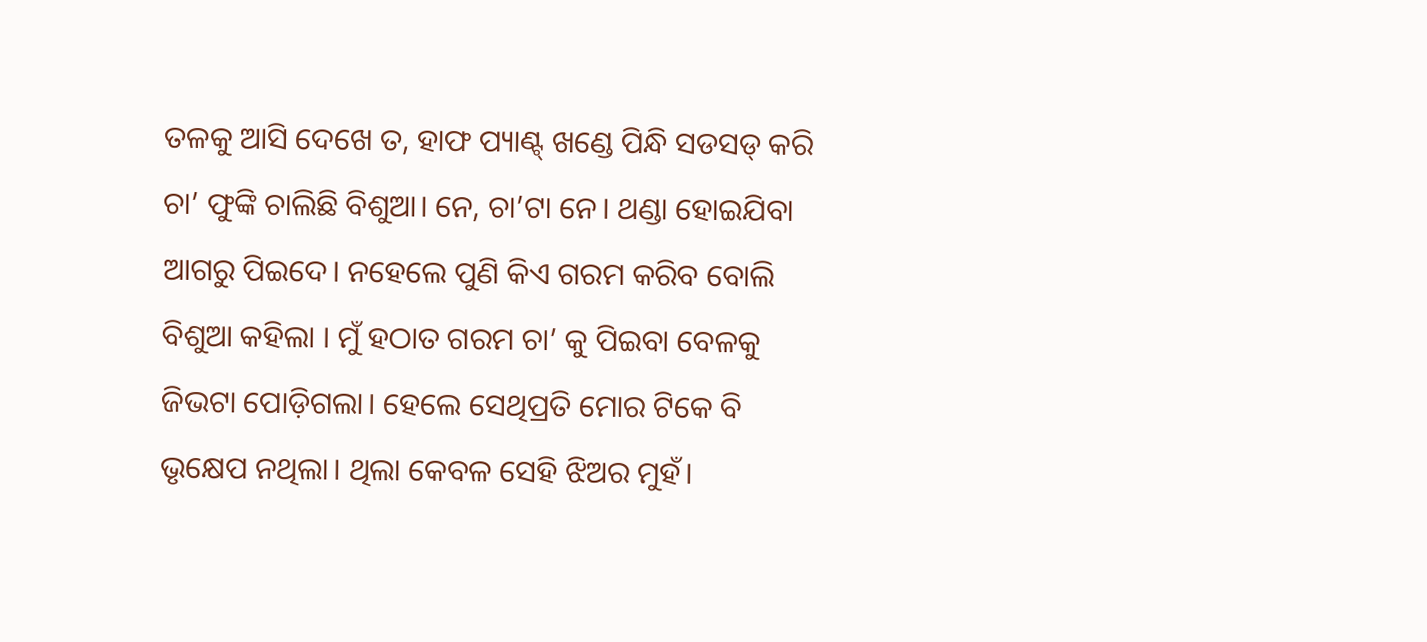ତଳକୁ ଆସି ଦେଖେ ତ, ହାଫ ପ୍ୟାଣ୍ଟ୍‌ ଖଣ୍ଡେ ପିନ୍ଧି ସଡସଡ୍ କରି ଚା’ ଫୁଙ୍କି ଚାଲିଛି ବିଶୁଆ। ନେ, ଚା’ଟା ନେ। ଥଣ୍ଡା ହୋଇଯିବା ଆଗରୁ ପିଇଦେ। ନହେଲେ ପୁଣି କିଏ ଗରମ କରିବ ବୋଲି ବିଶୁଆ କହିଲା । ମୁଁ ହଠାତ ଗରମ ଚା’ କୁ ପିଇବା ବେଳକୁ ଜିଭଟା ପୋଡ଼ିଗଲା। ହେଲେ ସେଥିପ୍ରତି ମୋର ଟିକେ ବି ଭୃକ୍ଷେପ ନଥିଲା। ଥିଲା କେବଳ ସେହି ଝିଅର ମୁହଁ।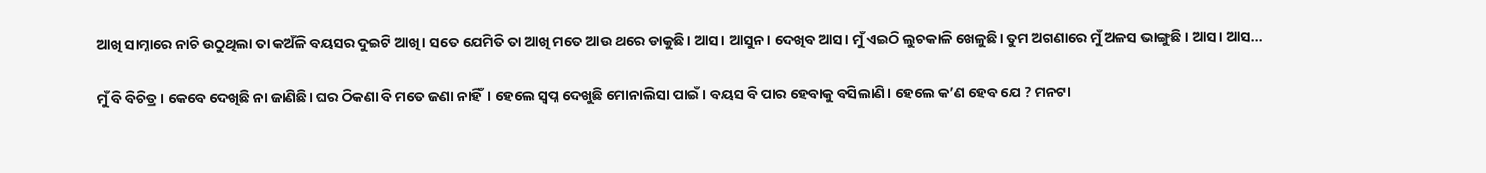ଆଖି ସାମ୍ନାରେ ନାଚି ଉଠୁଥିଲା ତା କଅଁଳି ବୟସର ଦୁଇଟି ଆଖି। ସତେ ଯେମିତି ତା ଆଖି ମତେ ଆଉ ଥରେ ଡାକୁଛି। ଆସ। ଆସୁନ। ଦେଖିବ ଆସ। ମୁଁ ଏଇଠି ଲୁଚକାଳି ଖେଳୁଛି। ତୁମ ଅଗଣାରେ ମୁଁ ଅଳସ ଭାଙ୍ଗୁଛି । ଆସ। ଆସ...

ମୁଁ ବି ବିଚିତ୍ର। କେବେ ଦେଖିଛି ନା ଜାଣିଛି। ଘର ଠିକଣା ବି ମତେ ଜଣା ନାହିଁ। ହେଲେ ସ୍ୱପ୍ନ ଦେଖୁଛି ମୋନାଲିସା ପାଇଁ। ବୟସ ବି ପାର ହେବାକୁ ବସିଲାଣି। ହେଲେ କ’ଣ ହେବ ଯେ ? ମନଟା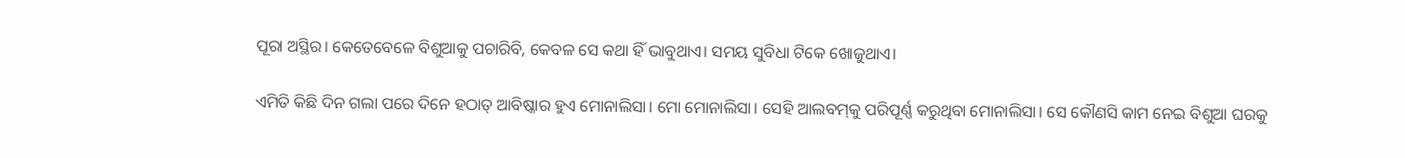ପୂରା ଅସ୍ଥିର। କେତେବେଳେ ବିଶୁଆକୁ ପଚାରିବି, କେବଳ ସେ କଥା ହିଁ ଭାବୁଥାଏ। ସମୟ ସୁବିଧା ଟିକେ ଖୋଜୁଥାଏ।

ଏମିତି କିଛି ଦିନ ଗଲା ପରେ ଦିନେ ହଠାତ୍ ଆବିଷ୍କାର ହୁଏ ମୋନାଲିସା। ମୋ ମୋନାଲିସା। ସେହି ଆଲବମ୍‌କୁ ପରିପୂର୍ଣ୍ଣ କରୁଥିବା ମୋନାଲିସା। ସେ କୌଣସି କାମ ନେଇ ବିଶୁଆ ଘରକୁ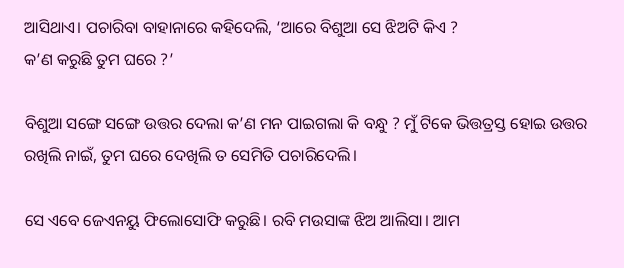ଆସିଥାଏ। ପଚାରିବା ବାହାନାରେ କହିଦେଲି, ‘ଆରେ ବିଶୁଆ ସେ ଝିଅଟି କିଏ ?
କ’ଣ କରୁଛି ତୁମ ଘରେ ?’

ବିଶୁଆ ସଙ୍ଗେ ସଙ୍ଗେ ଉତ୍ତର ଦେଲା କ’ଣ ମନ ପାଇଗଲା କି ବନ୍ଧୁ ? ମୁଁ ଟିକେ ଭିତ୍ତତ୍ରସ୍ତ ହୋଇ ଉତ୍ତର ରଖିଲି ନାଇଁ, ତୁମ ଘରେ ଦେଖିଲି ତ ସେମିତି ପଚାରିଦେଲି।

ସେ ଏବେ ଜେଏନୟୁ ଫିଲୋସୋଫି କରୁଛି। ରବି ମଉସାଙ୍କ ଝିଅ ଆଲିସା। ଆମ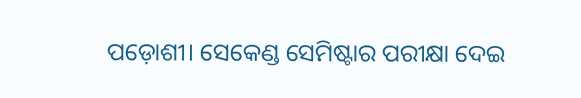ପଡ଼ୋଶୀ। ସେକେଣ୍ଡ ସେମିଷ୍ଟାର ପରୀକ୍ଷା ଦେଇ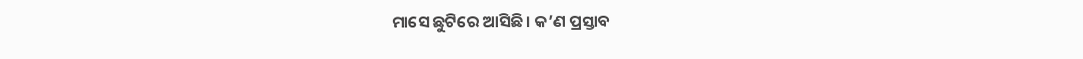ମାସେ ଛୁଟିରେ ଆସିଛି। କ’ଣ ପ୍ରସ୍ତାବ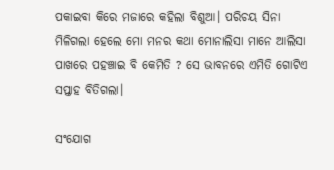ପକାଇବା କିରେ ମଜାରେ କହିଲା ବିଶୁଆ। ପରିଚୟ ସିନା ମିଳିଗଲା ହେଲେ ମୋ ମନର କଥା ମୋନାଲିସା ମାନେ ଆଲିସା ପାଖରେ ପହଞ୍ଚାଇ ବି କେମିତି ? ସେ ଭାବନରେ ଏମିତି ଗୋଟିଏ ସପ୍ତାହ ବିତିଗଲା।

ସଂଯୋଗ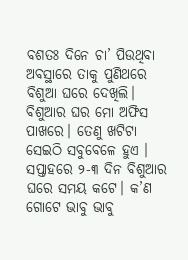ବଶତଃ ଦିନେ ଚା’ ପିଉଥିବା ଅବସ୍ଥାରେ ତାକୁ ପୁଣିଥରେ ବିଶୁଆ ଘରେ ଦେଖିଲି। ବିଶୁଆର ଘର ମୋ ଅଫିସ ପାଖରେ। ତେଣୁ ଖଟିଟା ସେଇଠି ସବୁବେଳେ ହୁଏ । ସପ୍ତାହରେ ୨-୩ ଦିନ ବିଶୁଆର ଘରେ ସମୟ କଟେ। କ’ଣ ଗୋଟେ ଭାବୁ ଭାବୁ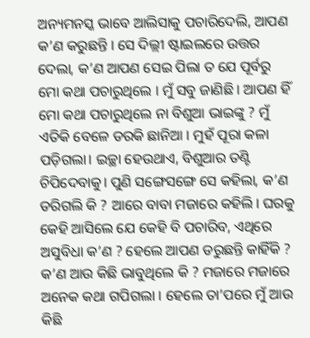ଅନ୍ୟମନସ୍କ ଭାବେ ଆଲିସାକୁ ପଚାରିଦେଲି, ଆପଣ କ’ଣ କରୁଛନ୍ତି । ସେ ଦିଲ୍ଲୀ ଷ୍ଟାଇଲରେ ଉତ୍ତର ଦେଲା, କ’ଣ ଆପଣ ସେଇ ପିଲା ତ ଯେ ପୂର୍ବରୁ ମୋ କଥା ପଚାରୁଥିଲେ । ମୁଁ ସବୁ ଜାଣିଛି । ଆପଣ ହିଁ ମୋ କଥା ପଚାରୁଥିଲେ ନା ବିଶୁଆ ଭାଇଙ୍କୁ ? ମୁଁ ଏତିକି ବେଳେ ଡରକି ଛାନିଆ । ମୁହଁ ପୂରା କଳା ପଡ଼ିଗଲା। ଇଚ୍ଛା ହେଉଥାଏ, ବିଶୁଆର ତଣ୍ଟି ଚିପିଦେବାକୁ। ପୁଣି ସଙ୍ଗେସଙ୍ଗେ ସେ କହିଲା, କ’ଣ ଡରିଗଲି କି ? ଆରେ ବାବା ମଜାରେ କହିଲି। ଘରକୁ କେହି ଆସିଲେ ଯେ କେହି ବି ପଚାରିବ, ଏଥିରେ ଅସୁବିଧା କ’ଣ ? ହେଲେ ଆପଣ ଡରୁଛନ୍ତି କାହିଁକି ? କ’ଣ ଆଉ କିଛି ଭାବୁଥିଲେ କି ? ମଜାରେ ମଜାରେ ଅନେକ କଥା ଗପିଗଲା । ହେଲେ ତା’ପରେ ମୁଁ ଆଉ କିଛି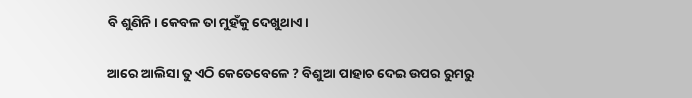ବି ଶୁଣିନି। କେବଳ ତା ମୁହଁକୁ ଦେଖୁଥାଏ।

ଆରେ ଆଲିସା ତୁ ଏଠି କେତେବେଳେ ? ବିଶୁଆ ପାହାଚ ଦେଇ ଉପର ରୁମରୁ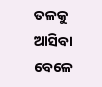ତଳକୁ ଆସିବା ବେଳେ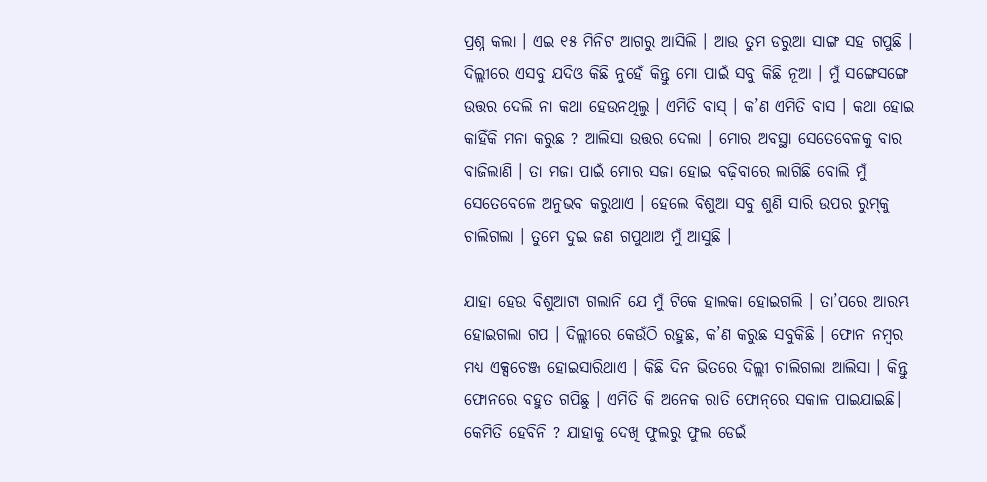ପ୍ରଶ୍ନ କଲା । ଏଇ ୧୫ ମିନିଟ ଆଗରୁ ଆସିଲି । ଆଉ ତୁମ ଡରୁଆ ସାଙ୍ଗ ସହ ଗପୁଛି । ଦିଲ୍ଲୀରେ ଏସବୁ ଯଦିଓ କିଛି ନୁହେଁ କିନ୍ତୁ ମୋ ପାଇଁ ସବୁ କିଛି ନୂଆ । ମୁଁ ସଙ୍ଗେସଙ୍ଗେ ଉତ୍ତର ଦେଲି ନା କଥା ହେଉନଥିଲୁ । ଏମିତି ବାସ୍‌ । କ’ଣ ଏମିତି ବାସ । କଥା ହୋଇ କାହିଁକି ମନା କରୁଛ ? ଆଲିସା ଉତ୍ତର ଦେଲା । ମୋର ଅବସ୍ଥା ସେତେବେଳକୁ ବାର ବାଜିଲାଣି । ତା ମଜା ପାଇଁ ମୋର ସଜା ହୋଇ ବଢ଼ିବାରେ ଲାଗିଛି ବୋଲି ମୁଁ ସେତେବେଳେ ଅନୁଭବ କରୁଥାଏ । ହେଲେ ବିଶୁଆ ସବୁ ଶୁଣି ସାରି ଉପର ରୁମ୍‌କୁ ଚାଲିଗଲା । ତୁମେ ଦୁଇ ଜଣ ଗପୁଥାଅ ମୁଁ ଆସୁଛି ।

ଯାହା ହେଉ ବିଶୁଆଟା ଗଲାନି ଯେ ମୁଁ ଟିକେ ହାଲକା ହୋଇଗଲି । ତା’ପରେ ଆରମ୍ଭ ହୋଇଗଲା ଗପ । ଦିଲ୍ଲୀରେ କେଉଁଠି ରହୁଛ, କ’ଣ କରୁଛ ସବୁକିଛି । ଫୋନ ନମ୍ବର ମଧ୍ୟ ଏକ୍ସଚେଞ୍ଜ ହୋଇସାରିଥାଏ । କିଛି ଦିନ ଭିତରେ ଦିଲ୍ଲୀ ଚାଲିଗଲା ଆଲିସା । କିନ୍ତୁ ଫୋନରେ ବହୁତ ଗପିଛୁ । ଏମିତି କି ଅନେକ ରାତି ଫୋନ୍‌ରେ ସକାଳ ପାଇଯାଇଛି। କେମିତି ହେବିନି ? ଯାହାକୁ ଦେଖି ଫୁଲରୁ ଫୁଲ ଡେଇଁ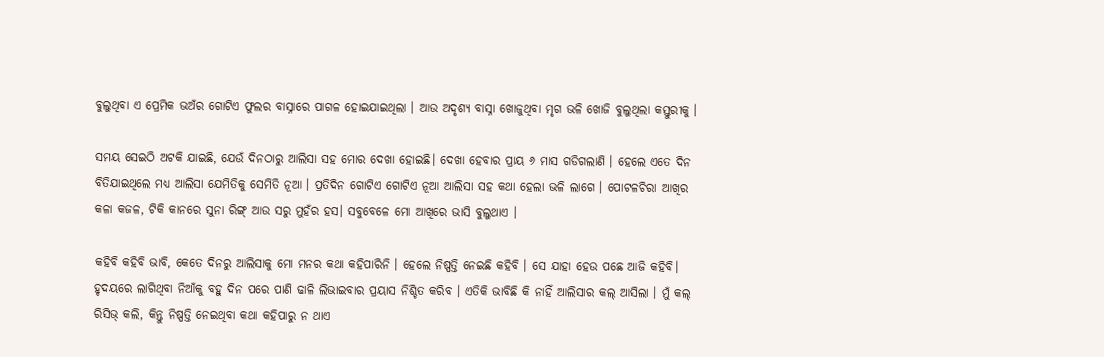ବୁଲୁଥିବା ଏ ପ୍ରେମିକ ଭଅଁର ଗୋଟିଏ ଫୁଲର ବାସ୍ନାରେ ପାଗଳ ହୋଇଯାଇଥିଲା । ଆଉ ଅଦୃଶ୍ୟ ବାସ୍ନା ଖୋଜୁଥିବା ମୃଗ ଭଳି ଖୋଜି ବୁଲୁଥିଲା କସ୍ତୁରୀକୁ ।

ସମୟ ସେଇଠି ଅଟକି ଯାଇଛି, ଯେଉଁ ଦିନଠାରୁ ଆଲିସା ସହ ମୋର ଦେଖା ହୋଇଛି। ଦେଖା ହେବାର ପ୍ରାୟ ୬ ମାସ ଗଡିଗଲାଣି । ହେଲେ ଏତେ ଦିନ ବିତିଯାଇଥିଲେ ମଧ୍ୟ ଆଲିସା ଯେମିତିକୁ ସେମିତି ନୂଆ । ପ୍ରତିଦିନ ଗୋଟିଏ ଗୋଟିଏ ନୂଆ ଆଲିସା ସହ କଥା ହେଲା ଭଳି ଲାଗେ । ପୋଟଳଚିରା ଆଖିର କଳା କଜଳ, ଟିକି କାନରେ ସୁନା ରିଙ୍ଗ୍‌ ଆଉ ସରୁ ମୁହଁର ହସ। ସବୁବେଳେ ମୋ ଆଖିରେ ଭାସି ବୁଲୁଥାଏ ।

କହିବି କହିବି ଭାବି, କେତେ ଦିନରୁ ଆଲିସାକୁ ମୋ ମନର କଥା କହିପାରିନି । ହେଲେ ନିଷ୍ପତ୍ତି ନେଇଛି କହିବି । ସେ ଯାହା ହେଉ ପଛେ ଆଜି କହିବି। ହୃଦୟରେ ଲାଗିଥିବା ନିଆଁକୁ ବହୁ ଦିନ ପରେ ପାଣି ଢାଳି ଲିଭାଇବାର ପ୍ରୟାସ ନିଶ୍ଚିତ କରିବ । ଏତିକି ଭାବିଛି କି ନାହିଁ ଆଲିସାର କଲ୍ ଆସିଲା । ମୁଁ କଲ୍ ରିସିଭ୍ କଲି, କିନ୍ତୁ ନିଷ୍ପତ୍ତି ନେଇଥିବା କଥା କହିପାରୁ ନ ଥାଏ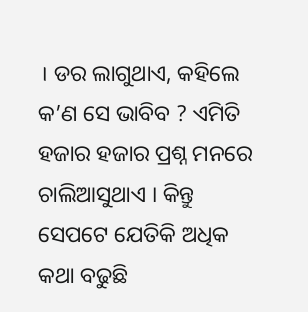। ଡର ଲାଗୁଥାଏ, କହିଲେ କ’ଣ ସେ ଭାବିବ ? ଏମିତି ହଜାର ହଜାର ପ୍ରଶ୍ନ ମନରେ ଚାଲିଆସୁଥାଏ । କିନ୍ତୁ ସେପଟେ ଯେତିକି ଅଧିକ କଥା ବଢୁଛି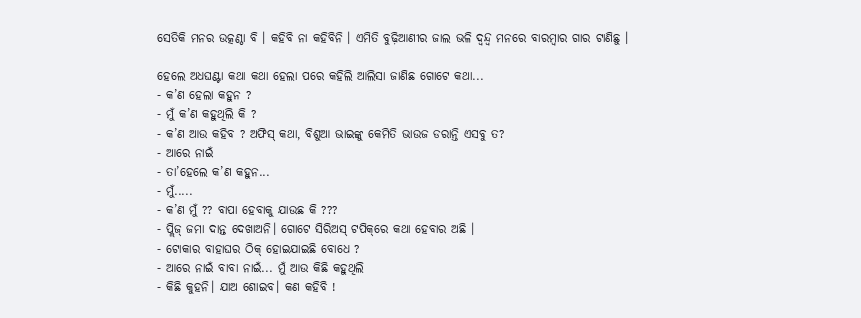ସେତିକି ମନର ଉତ୍କଣ୍ଠା ବି । କହିବି ନା କହିବିନି । ଏମିତି ବୁଢ଼ିଆଣୀର ଜାଲ ଭଳି ଦ୍ୱନ୍ଦ୍ୱ ମନରେ ବାରମ୍ବାର ଗାର ଟାଣିଛୁ ।

ହେଲେ ଅଧଘଣ୍ଟା କଥା କଥା ହେଲା ପରେ କହିଲି ଆଲିସା ଜାଣିଛ ଗୋଟେ କଥା...
- କ’ଣ ହେଲା କହୁନ ?
- ମୁଁ କ’ଣ କହୁଥିଲି କି ?
- କ’ଣ ଆଉ କହିବ ? ଅଫିସ୍‌ କଥା, ବିଶୁଆ ଭାଇଙ୍କୁ କେମିତି ଭାଉଜ ଡରାନ୍ତି ଏସବୁ ତ?
- ଆରେ ନାଇଁ
- ତା’ହେଲେ କ’ଣ କହୁନ...
- ମୁଁ.....
- କ’ଣ ମୁଁ ?? ବାପା ହେବାକୁ ଯାଉଛ କି ???
- ପ୍ଲିଜ୍ ଜମା ଦାନ୍ତ ଦେଖାଅନି। ଗୋଟେ ସିରିଅସ୍‌ ଟପିକ୍‌ରେ କଥା ହେବାର ଅଛି ।
- ଟୋକାର ବାହାଘର ଠିକ୍ ହୋଇଯାଇଛି ବୋଧେ ?
- ଆରେ ନାଇଁ ବାବା ନାଇଁ... ମୁଁ ଆଉ କିଛି କହୁଥିଲି
- କିଛି କୁହନି। ଯାଅ ଶୋଇବ। କଣ କହିବି !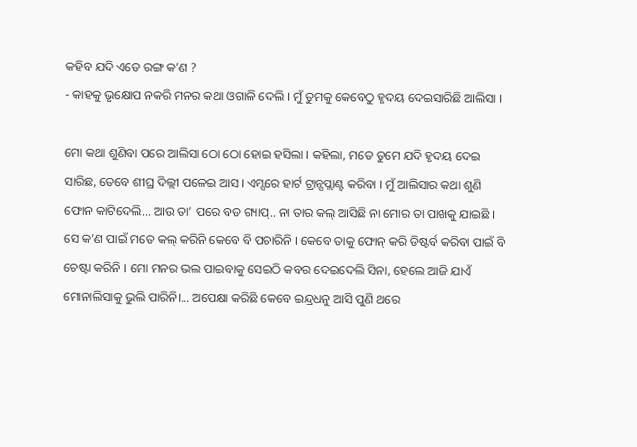କହିବ ଯଦି ଏତେ ରଙ୍ଗ କ’ଣ ?
- କାହକୁ ଭୃକ୍ଷୋପ ନକରି ମନର କଥା ଓଗାଳି ଦେଲି । ମୁଁ ତୁମକୁ କେବେଠୁ ହୃଦୟ ଦେଇସାରିଛି ଆଲିସା ।

ମୋ କଥା ଶୁଣିବା ପରେ ଆଲିସା ଠୋ ଠୋ ହୋଇ ହସିଲା । କହିଲା, ମତେ ତୁମେ ଯଦି ହୃଦୟ ଦେଇ ସାରିଛ, ତେବେ ଶୀଘ୍ର ଦିଲ୍ଲୀ ପଳେଇ ଆସ । ଏମ୍ସରେ ହାର୍ଟ ଟ୍ରାନ୍ସପ୍ଲାଣ୍ଟ କରିବା । ମୁଁ ଆଲିସାର କଥା ଶୁଣି ଫୋନ କାଟିଦେଲି... ଆଉ ତା’ ପରେ ବଡ ଗ୍ୟାପ୍‌.. ନା ତାର କଲ୍ ଆସିଛି ନା ମୋର ତା ପାଖକୁ ଯାଇଛି । ସେ କ’ଣ ପାଇଁ ମତେ କଲ୍ କରିନି କେବେ ବି ପଚାରିନି । କେବେ ତାକୁ ଫୋନ୍‌ କରି ଡିଷ୍ଟର୍ବ କରିବା ପାଇଁ ବି ଚେଷ୍ଟା କରିନି । ମୋ ମନର ଭଲ ପାଇବାକୁ ସେଇଠି କବର ଦେଇଦେଲି ସିନା, ହେଲେ ଆଜି ଯାଏଁ ମୋନାଲିସାକୁ ଭୁଲି ପାରିନି।... ଅପେକ୍ଷା କରିଛି କେବେ ଇନ୍ଦ୍ରଧନୁ ଆସି ପୁଣି ଥରେ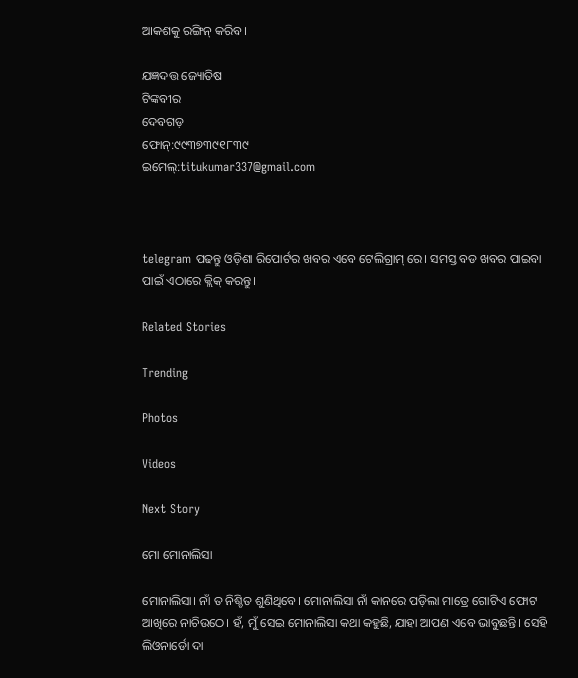ଆକଶକୁ ରଙ୍ଗିନ୍‌ କରିବ।

ଯଜ୍ଞଦତ୍ତ ଜ୍ୟୋତିଷ
ଟିଙ୍କବୀର
ଦେବଗଡ଼
ଫୋନ୍‌:୯୯୩୭୩୯୧୮୩୯
ଇମେଲ୍‌:titukumar337@gmail.com



telegram ପଢନ୍ତୁ ଓଡ଼ିଶା ରିପୋର୍ଟର ଖବର ଏବେ ଟେଲିଗ୍ରାମ୍ ରେ। ସମସ୍ତ ବଡ ଖବର ପାଇବା ପାଇଁ ଏଠାରେ କ୍ଲିକ୍ କରନ୍ତୁ।

Related Stories

Trending

Photos

Videos

Next Story

ମୋ ମୋନାଲିସା

ମୋନାଲିସା। ନାଁ ତ ନିଶ୍ଚିତ ଶୁଣିଥିବେ। ମୋନାଲିସା ନାଁ କାନରେ ପଡ଼ିଲା ମାତ୍ରେ ଗୋଟିଏ ଫୋଟ ଆଖିରେ ନାଚିଉଠେ। ହଁ, ମୁଁ ସେଇ ମୋନାଲିସା କଥା କହୁଛି, ଯାହା ଆପଣ ଏବେ ଭାବୁଛନ୍ତି। ସେହି ଲିଓନାର୍ଡୋ ଦା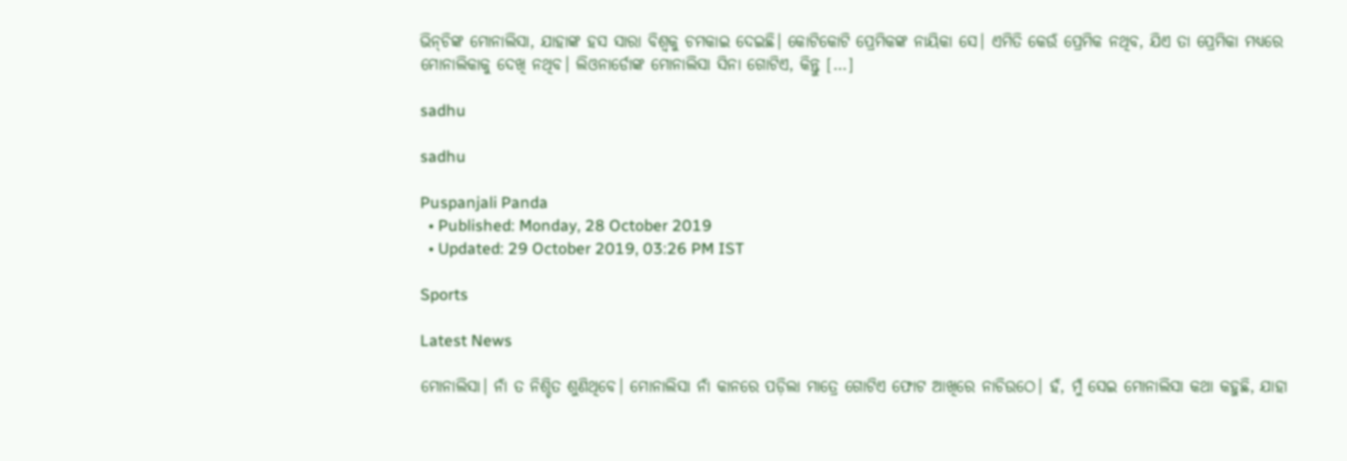ଭିନ୍‌ଚିଙ୍କ ମୋନାଲିସା, ଯାହାଙ୍କ ହସ ସାରା ବିଶ୍ୱକୁ ଚମକାଇ ଦେଇଛି। କୋଟିକୋଟି ପ୍ରେମିକଙ୍କ ନାୟିକା ସେ। ଏମିତି କେଉଁ ପ୍ରେମିକ ନଥିବ, ଯିଏ ତା ପ୍ରେମିକା ମଧ୍ୟରେ ମୋନାଲିକାକୁ ଦେଖି ନଥିବ। ଲିଓନାର୍ଡୋଙ୍କ ମୋନାଲିସା ସିନା ଗୋଟିଏ, କିନ୍ତୁ […]

sadhu

sadhu

Puspanjali Panda
  • Published: Monday, 28 October 2019
  • Updated: 29 October 2019, 03:26 PM IST

Sports

Latest News

ମୋନାଲିସା। ନାଁ ତ ନିଶ୍ଚିତ ଶୁଣିଥିବେ। ମୋନାଲିସା ନାଁ କାନରେ ପଡ଼ିଲା ମାତ୍ରେ ଗୋଟିଏ ଫୋଟ ଆଖିରେ ନାଚିଉଠେ। ହଁ, ମୁଁ ସେଇ ମୋନାଲିସା କଥା କହୁଛି, ଯାହା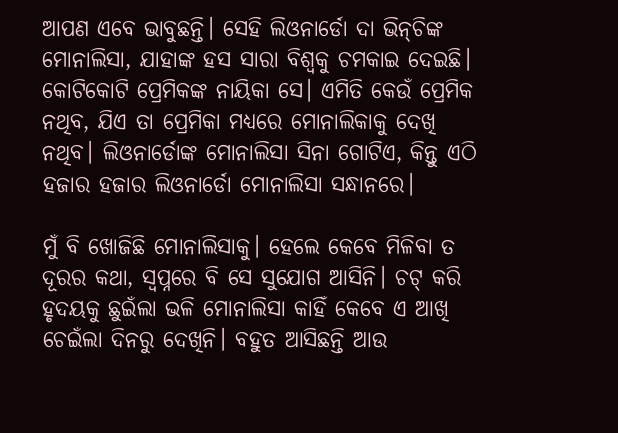ଆପଣ ଏବେ ଭାବୁଛନ୍ତି। ସେହି ଲିଓନାର୍ଡୋ ଦା ଭିନ୍‌ଚିଙ୍କ ମୋନାଲିସା, ଯାହାଙ୍କ ହସ ସାରା ବିଶ୍ୱକୁ ଚମକାଇ ଦେଇଛି। କୋଟିକୋଟି ପ୍ରେମିକଙ୍କ ନାୟିକା ସେ। ଏମିତି କେଉଁ ପ୍ରେମିକ ନଥିବ, ଯିଏ ତା ପ୍ରେମିକା ମଧ୍ୟରେ ମୋନାଲିକାକୁ ଦେଖି ନଥିବ। ଲିଓନାର୍ଡୋଙ୍କ ମୋନାଲିସା ସିନା ଗୋଟିଏ, କିନ୍ତୁ ଏଠି ହଜାର ହଜାର ଲିଓନାର୍ଡୋ ମୋନାଲିସା ସନ୍ଧାନରେ।

ମୁଁ ବି ଖୋଜିଛି ମୋନାଲିସାକୁ। ହେଲେ କେବେ ମିଳିବା ତ ଦୂରର କଥା, ସ୍ୱପ୍ନରେ ବି ସେ ସୁଯୋଗ ଆସିନି। ଚଟ୍ କରି ହୃଦୟକୁ ଛୁଇଁଲା ଭଳି ମୋନାଲିସା କାହିଁ କେବେ ଏ ଆଖି ଚେଇଁଲା ଦିନରୁ ଦେଖିନି। ବହୁତ ଆସିଛନ୍ତି ଆଉ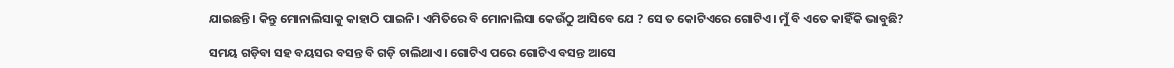ଯାଇଛନ୍ତି। କିନ୍ତୁ ମୋନାଲିସାକୁ କାହାଠି ପାଇନି। ଏମିତିରେ ବି ମୋନାଲିସା କେଉଁଠୁ ଆସିବେ ଯେ ? ସେ ତ କୋଟିଏରେ ଗୋଟିଏ। ମୁଁ ବି ଏତେ କାହିଁକି ଭାବୁଛି?

ସମୟ ଗଡ଼ିବା ସହ ବୟସର ବସନ୍ତ ବି ଗଡ଼ି ଚାଲିଥାଏ। ଗୋଟିଏ ପରେ ଗୋଟିଏ ବସନ୍ତ ଆସେ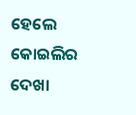ହେଲେ କୋଇଲିର ଦେଖା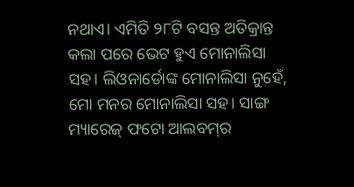ନଥାଏ। ଏମିତି ୨୮ଟି ବସନ୍ତ ଅତିକ୍ରାନ୍ତ କଲା ପରେ ଭେଟ ହୁଏ ମୋନାଲିସା ସହ। ଲିଓନାର୍ଡୋଙ୍କ ମୋନାଲିସା ନୁହେଁ, ମୋ ମନର ମୋନାଲିସା ସହ। ସାଙ୍ଗ ମ୍ୟାରେଜ୍‌ ଫଟୋ ଆଲବମ୍‌ର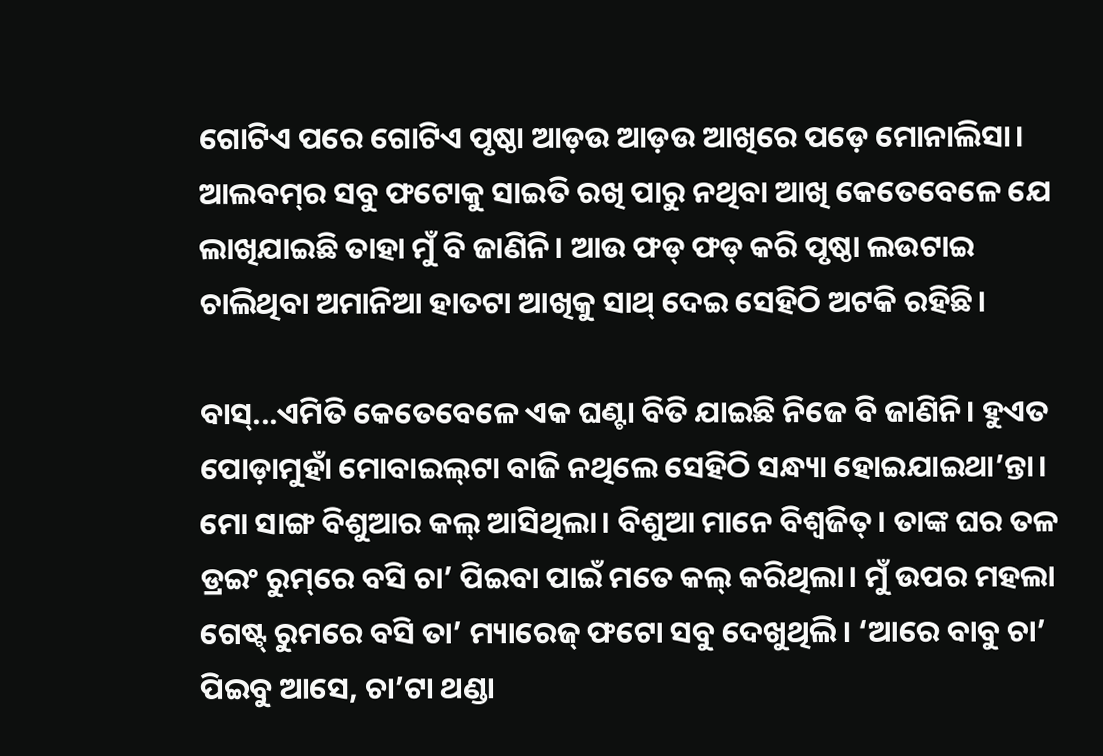ଗୋଟିଏ ପରେ ଗୋଟିଏ ପୃଷ୍ଠା ଆଡ଼ଉ ଆଡ଼ଉ ଆଖିରେ ପଡ଼େ ମୋନାଲିସା। ଆଲବମ୍‌ର ସବୁ ଫଟୋକୁ ସାଇତି ରଖି ପାରୁ ନଥିବା ଆଖି କେତେବେଳେ ଯେ ଲାଖିଯାଇଛି ତାହା ମୁଁ ବି ଜାଣିନି। ଆଉ ଫଡ୍ ଫଡ୍ କରି ପୃଷ୍ଠା ଲଉଟାଇ ଚାଲିଥିବା ଅମାନିଆ ହାତଟା ଆଖିକୁ ସାଥ୍‌ ଦେଇ ସେହିଠି ଅଟକି ରହିଛି।

ବାସ୍...ଏମିତି କେତେବେଳେ ଏକ ଘଣ୍ଟା ବିତି ଯାଇଛି ନିଜେ ବି ଜାଣିନି। ହୁଏତ ପୋଡ଼ାମୁହାଁ ମୋବାଇଲ୍‌ଟା ବାଜି ନଥିଲେ ସେହିଠି ସନ୍ଧ୍ୟା ହୋଇଯାଇଥା’ନ୍ତା। ମୋ ସାଙ୍ଗ ବିଶୁଆର କଲ୍ ଆସିଥିଲା। ବିଶୁଆ ମାନେ ବିଶ୍ୱଜିତ୍‌। ତାଙ୍କ ଘର ତଳ ଡ୍ରଇଂ ରୁମ୍‌ରେ ବସି ଚା’ ପିଇବା ପାଇଁ ମତେ କଲ୍ କରିଥିଲା। ମୁଁ ଉପର ମହଲା ଗେଷ୍ଟ୍‌ ରୁମରେ ବସି ତା’ ମ୍ୟାରେଜ୍‌ ଫଟୋ ସବୁ ଦେଖୁଥିଲି। ‘ଆରେ ବାବୁ ଚା’ ପିଇବୁ ଆସେ, ଚା’ଟା ଥଣ୍ଡା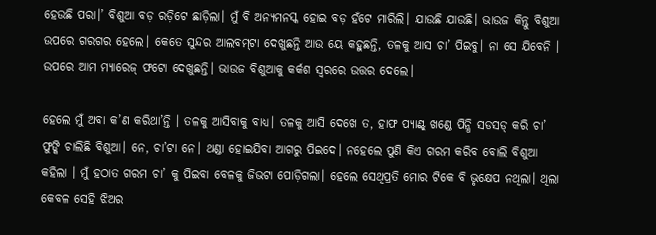ହେଉଛି ପରା।’ ବିଶୁଆ ବଡ଼ ରଡ଼ିଟେ ଛାଡ଼ିଲା। ମୁଁ ବି ଅନ୍ୟମନସ୍କ ହୋଇ ବଡ଼ ହଁଟେ ମାରିଲି। ଯାଉଛି ଯାଉଛି। ଭାଉଜ କିନ୍ତୁ ବିଶୁଆ ଉପରେ ଗରଗର ହେଲେ। କେତେ ସୁନ୍ଦର ଆଲବମ୍‌ଟା ଦେଖୁଛନ୍ତି ଆଉ ୟେ କହୁଛନ୍ତି, ତଳକୁ ଆସ ଚା’ ପିଇବୁ। ନା ସେ ଯିବେନି । ଉପରେ ଆମ ମ୍ୟାରେଜ୍‌ ଫଟୋ ଦେଖୁଛନ୍ତି। ଭାଉଜ ବିଶୁଆକୁ କର୍କଶ ସ୍ୱରରେ ଉତ୍ତର ଦେଲେ।

ହେଲେ ମୁଁ ଅବା କ’ଣ କରିଥା’ନ୍ତି । ତଳକୁ ଆସିବାକୁ ବାଧ୍ୟ। ତଳକୁ ଆସି ଦେଖେ ତ, ହାଫ ପ୍ୟାଣ୍ଟ୍‌ ଖଣ୍ଡେ ପିନ୍ଧି ସଡସଡ୍ କରି ଚା’ ଫୁଙ୍କି ଚାଲିଛି ବିଶୁଆ। ନେ, ଚା’ଟା ନେ। ଥଣ୍ଡା ହୋଇଯିବା ଆଗରୁ ପିଇଦେ। ନହେଲେ ପୁଣି କିଏ ଗରମ କରିବ ବୋଲି ବିଶୁଆ କହିଲା । ମୁଁ ହଠାତ ଗରମ ଚା’ କୁ ପିଇବା ବେଳକୁ ଜିଭଟା ପୋଡ଼ିଗଲା। ହେଲେ ସେଥିପ୍ରତି ମୋର ଟିକେ ବି ଭୃକ୍ଷେପ ନଥିଲା। ଥିଲା କେବଳ ସେହି ଝିଅର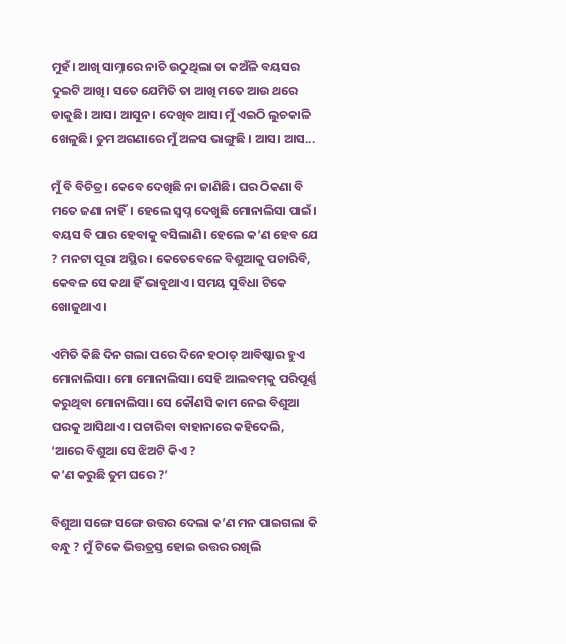ମୁହଁ। ଆଖି ସାମ୍ନାରେ ନାଚି ଉଠୁଥିଲା ତା କଅଁଳି ବୟସର ଦୁଇଟି ଆଖି। ସତେ ଯେମିତି ତା ଆଖି ମତେ ଆଉ ଥରେ ଡାକୁଛି। ଆସ। ଆସୁନ। ଦେଖିବ ଆସ। ମୁଁ ଏଇଠି ଲୁଚକାଳି ଖେଳୁଛି। ତୁମ ଅଗଣାରେ ମୁଁ ଅଳସ ଭାଙ୍ଗୁଛି । ଆସ। ଆସ...

ମୁଁ ବି ବିଚିତ୍ର। କେବେ ଦେଖିଛି ନା ଜାଣିଛି। ଘର ଠିକଣା ବି ମତେ ଜଣା ନାହିଁ। ହେଲେ ସ୍ୱପ୍ନ ଦେଖୁଛି ମୋନାଲିସା ପାଇଁ। ବୟସ ବି ପାର ହେବାକୁ ବସିଲାଣି। ହେଲେ କ’ଣ ହେବ ଯେ ? ମନଟା ପୂରା ଅସ୍ଥିର। କେତେବେଳେ ବିଶୁଆକୁ ପଚାରିବି, କେବଳ ସେ କଥା ହିଁ ଭାବୁଥାଏ। ସମୟ ସୁବିଧା ଟିକେ ଖୋଜୁଥାଏ।

ଏମିତି କିଛି ଦିନ ଗଲା ପରେ ଦିନେ ହଠାତ୍ ଆବିଷ୍କାର ହୁଏ ମୋନାଲିସା। ମୋ ମୋନାଲିସା। ସେହି ଆଲବମ୍‌କୁ ପରିପୂର୍ଣ୍ଣ କରୁଥିବା ମୋନାଲିସା। ସେ କୌଣସି କାମ ନେଇ ବିଶୁଆ ଘରକୁ ଆସିଥାଏ। ପଚାରିବା ବାହାନାରେ କହିଦେଲି, ‘ଆରେ ବିଶୁଆ ସେ ଝିଅଟି କିଏ ?
କ’ଣ କରୁଛି ତୁମ ଘରେ ?’

ବିଶୁଆ ସଙ୍ଗେ ସଙ୍ଗେ ଉତ୍ତର ଦେଲା କ’ଣ ମନ ପାଇଗଲା କି ବନ୍ଧୁ ? ମୁଁ ଟିକେ ଭିତ୍ତତ୍ରସ୍ତ ହୋଇ ଉତ୍ତର ରଖିଲି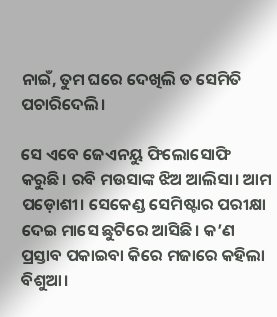ନାଇଁ, ତୁମ ଘରେ ଦେଖିଲି ତ ସେମିତି ପଚାରିଦେଲି।

ସେ ଏବେ ଜେଏନୟୁ ଫିଲୋସୋଫି କରୁଛି। ରବି ମଉସାଙ୍କ ଝିଅ ଆଲିସା। ଆମ ପଡ଼ୋଶୀ। ସେକେଣ୍ଡ ସେମିଷ୍ଟାର ପରୀକ୍ଷା ଦେଇ ମାସେ ଛୁଟିରେ ଆସିଛି। କ’ଣ ପ୍ରସ୍ତାବ ପକାଇବା କିରେ ମଜାରେ କହିଲା ବିଶୁଆ।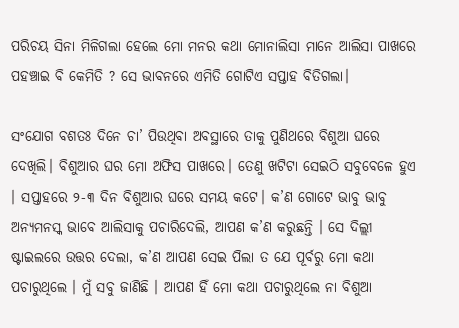ପରିଚୟ ସିନା ମିଳିଗଲା ହେଲେ ମୋ ମନର କଥା ମୋନାଲିସା ମାନେ ଆଲିସା ପାଖରେ ପହଞ୍ଚାଇ ବି କେମିତି ? ସେ ଭାବନରେ ଏମିତି ଗୋଟିଏ ସପ୍ତାହ ବିତିଗଲା।

ସଂଯୋଗ ବଶତଃ ଦିନେ ଚା’ ପିଉଥିବା ଅବସ୍ଥାରେ ତାକୁ ପୁଣିଥରେ ବିଶୁଆ ଘରେ ଦେଖିଲି। ବିଶୁଆର ଘର ମୋ ଅଫିସ ପାଖରେ। ତେଣୁ ଖଟିଟା ସେଇଠି ସବୁବେଳେ ହୁଏ । ସପ୍ତାହରେ ୨-୩ ଦିନ ବିଶୁଆର ଘରେ ସମୟ କଟେ। କ’ଣ ଗୋଟେ ଭାବୁ ଭାବୁ ଅନ୍ୟମନସ୍କ ଭାବେ ଆଲିସାକୁ ପଚାରିଦେଲି, ଆପଣ କ’ଣ କରୁଛନ୍ତି । ସେ ଦିଲ୍ଲୀ ଷ୍ଟାଇଲରେ ଉତ୍ତର ଦେଲା, କ’ଣ ଆପଣ ସେଇ ପିଲା ତ ଯେ ପୂର୍ବରୁ ମୋ କଥା ପଚାରୁଥିଲେ । ମୁଁ ସବୁ ଜାଣିଛି । ଆପଣ ହିଁ ମୋ କଥା ପଚାରୁଥିଲେ ନା ବିଶୁଆ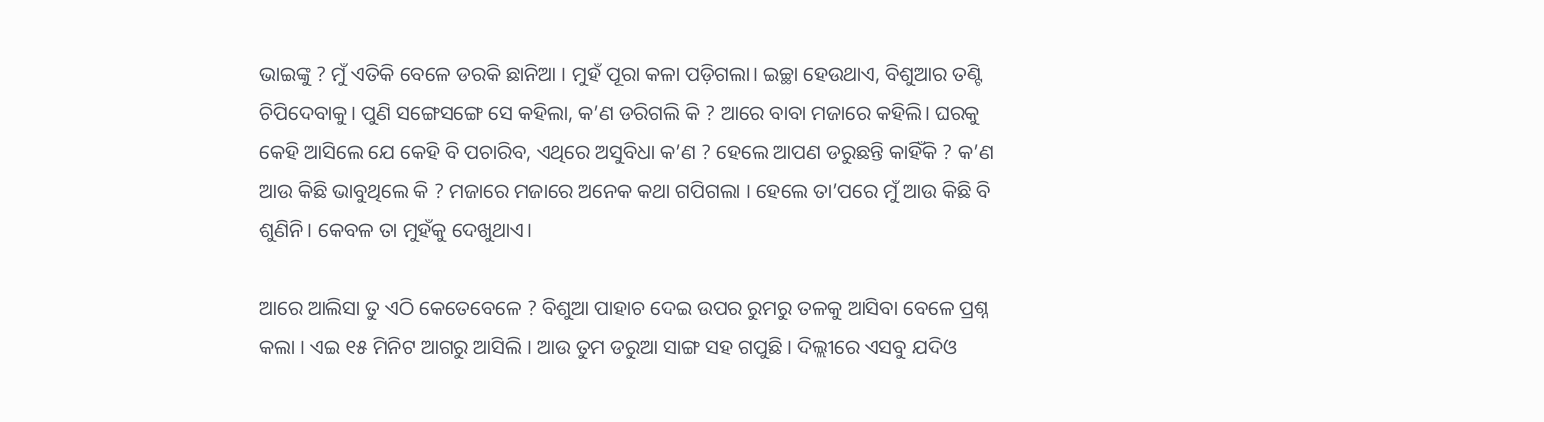ଭାଇଙ୍କୁ ? ମୁଁ ଏତିକି ବେଳେ ଡରକି ଛାନିଆ । ମୁହଁ ପୂରା କଳା ପଡ଼ିଗଲା। ଇଚ୍ଛା ହେଉଥାଏ, ବିଶୁଆର ତଣ୍ଟି ଚିପିଦେବାକୁ। ପୁଣି ସଙ୍ଗେସଙ୍ଗେ ସେ କହିଲା, କ’ଣ ଡରିଗଲି କି ? ଆରେ ବାବା ମଜାରେ କହିଲି। ଘରକୁ କେହି ଆସିଲେ ଯେ କେହି ବି ପଚାରିବ, ଏଥିରେ ଅସୁବିଧା କ’ଣ ? ହେଲେ ଆପଣ ଡରୁଛନ୍ତି କାହିଁକି ? କ’ଣ ଆଉ କିଛି ଭାବୁଥିଲେ କି ? ମଜାରେ ମଜାରେ ଅନେକ କଥା ଗପିଗଲା । ହେଲେ ତା’ପରେ ମୁଁ ଆଉ କିଛି ବି ଶୁଣିନି। କେବଳ ତା ମୁହଁକୁ ଦେଖୁଥାଏ।

ଆରେ ଆଲିସା ତୁ ଏଠି କେତେବେଳେ ? ବିଶୁଆ ପାହାଚ ଦେଇ ଉପର ରୁମରୁ ତଳକୁ ଆସିବା ବେଳେ ପ୍ରଶ୍ନ କଲା । ଏଇ ୧୫ ମିନିଟ ଆଗରୁ ଆସିଲି । ଆଉ ତୁମ ଡରୁଆ ସାଙ୍ଗ ସହ ଗପୁଛି । ଦିଲ୍ଲୀରେ ଏସବୁ ଯଦିଓ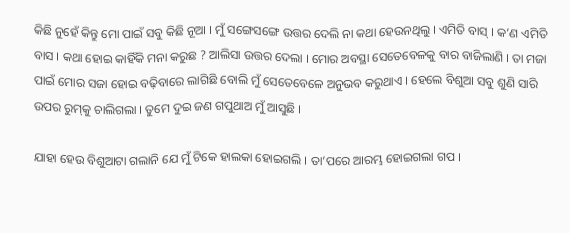କିଛି ନୁହେଁ କିନ୍ତୁ ମୋ ପାଇଁ ସବୁ କିଛି ନୂଆ । ମୁଁ ସଙ୍ଗେସଙ୍ଗେ ଉତ୍ତର ଦେଲି ନା କଥା ହେଉନଥିଲୁ । ଏମିତି ବାସ୍‌ । କ’ଣ ଏମିତି ବାସ । କଥା ହୋଇ କାହିଁକି ମନା କରୁଛ ? ଆଲିସା ଉତ୍ତର ଦେଲା । ମୋର ଅବସ୍ଥା ସେତେବେଳକୁ ବାର ବାଜିଲାଣି । ତା ମଜା ପାଇଁ ମୋର ସଜା ହୋଇ ବଢ଼ିବାରେ ଲାଗିଛି ବୋଲି ମୁଁ ସେତେବେଳେ ଅନୁଭବ କରୁଥାଏ । ହେଲେ ବିଶୁଆ ସବୁ ଶୁଣି ସାରି ଉପର ରୁମ୍‌କୁ ଚାଲିଗଲା । ତୁମେ ଦୁଇ ଜଣ ଗପୁଥାଅ ମୁଁ ଆସୁଛି ।

ଯାହା ହେଉ ବିଶୁଆଟା ଗଲାନି ଯେ ମୁଁ ଟିକେ ହାଲକା ହୋଇଗଲି । ତା’ପରେ ଆରମ୍ଭ ହୋଇଗଲା ଗପ ।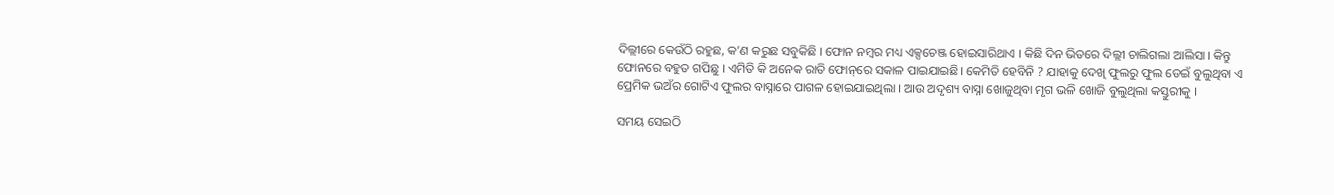ଦିଲ୍ଲୀରେ କେଉଁଠି ରହୁଛ, କ’ଣ କରୁଛ ସବୁକିଛି । ଫୋନ ନମ୍ବର ମଧ୍ୟ ଏକ୍ସଚେଞ୍ଜ ହୋଇସାରିଥାଏ । କିଛି ଦିନ ଭିତରେ ଦିଲ୍ଲୀ ଚାଲିଗଲା ଆଲିସା । କିନ୍ତୁ ଫୋନରେ ବହୁତ ଗପିଛୁ । ଏମିତି କି ଅନେକ ରାତି ଫୋନ୍‌ରେ ସକାଳ ପାଇଯାଇଛି। କେମିତି ହେବିନି ? ଯାହାକୁ ଦେଖି ଫୁଲରୁ ଫୁଲ ଡେଇଁ ବୁଲୁଥିବା ଏ ପ୍ରେମିକ ଭଅଁର ଗୋଟିଏ ଫୁଲର ବାସ୍ନାରେ ପାଗଳ ହୋଇଯାଇଥିଲା । ଆଉ ଅଦୃଶ୍ୟ ବାସ୍ନା ଖୋଜୁଥିବା ମୃଗ ଭଳି ଖୋଜି ବୁଲୁଥିଲା କସ୍ତୁରୀକୁ ।

ସମୟ ସେଇଠି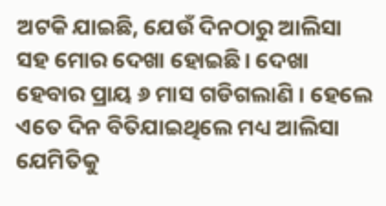ଅଟକି ଯାଇଛି, ଯେଉଁ ଦିନଠାରୁ ଆଲିସା ସହ ମୋର ଦେଖା ହୋଇଛି। ଦେଖା ହେବାର ପ୍ରାୟ ୬ ମାସ ଗଡିଗଲାଣି । ହେଲେ ଏତେ ଦିନ ବିତିଯାଇଥିଲେ ମଧ୍ୟ ଆଲିସା ଯେମିତିକୁ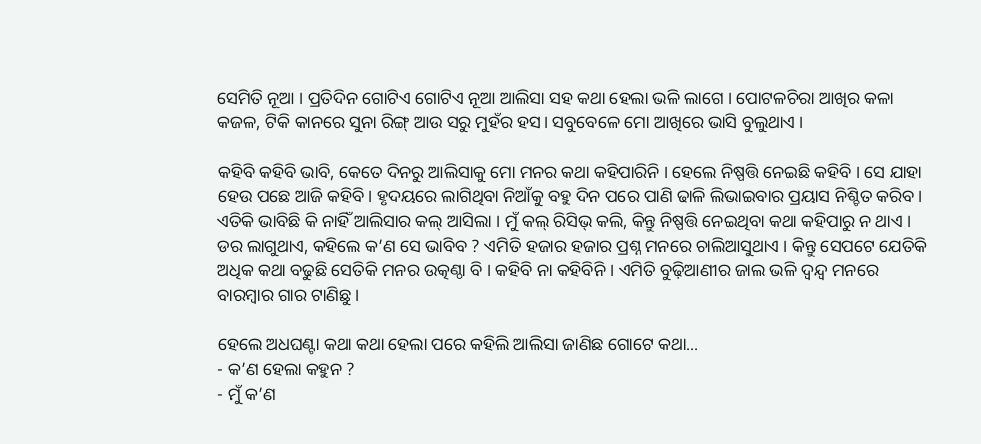ସେମିତି ନୂଆ । ପ୍ରତିଦିନ ଗୋଟିଏ ଗୋଟିଏ ନୂଆ ଆଲିସା ସହ କଥା ହେଲା ଭଳି ଲାଗେ । ପୋଟଳଚିରା ଆଖିର କଳା କଜଳ, ଟିକି କାନରେ ସୁନା ରିଙ୍ଗ୍‌ ଆଉ ସରୁ ମୁହଁର ହସ। ସବୁବେଳେ ମୋ ଆଖିରେ ଭାସି ବୁଲୁଥାଏ ।

କହିବି କହିବି ଭାବି, କେତେ ଦିନରୁ ଆଲିସାକୁ ମୋ ମନର କଥା କହିପାରିନି । ହେଲେ ନିଷ୍ପତ୍ତି ନେଇଛି କହିବି । ସେ ଯାହା ହେଉ ପଛେ ଆଜି କହିବି। ହୃଦୟରେ ଲାଗିଥିବା ନିଆଁକୁ ବହୁ ଦିନ ପରେ ପାଣି ଢାଳି ଲିଭାଇବାର ପ୍ରୟାସ ନିଶ୍ଚିତ କରିବ । ଏତିକି ଭାବିଛି କି ନାହିଁ ଆଲିସାର କଲ୍ ଆସିଲା । ମୁଁ କଲ୍ ରିସିଭ୍ କଲି, କିନ୍ତୁ ନିଷ୍ପତ୍ତି ନେଇଥିବା କଥା କହିପାରୁ ନ ଥାଏ । ଡର ଲାଗୁଥାଏ, କହିଲେ କ’ଣ ସେ ଭାବିବ ? ଏମିତି ହଜାର ହଜାର ପ୍ରଶ୍ନ ମନରେ ଚାଲିଆସୁଥାଏ । କିନ୍ତୁ ସେପଟେ ଯେତିକି ଅଧିକ କଥା ବଢୁଛି ସେତିକି ମନର ଉତ୍କଣ୍ଠା ବି । କହିବି ନା କହିବିନି । ଏମିତି ବୁଢ଼ିଆଣୀର ଜାଲ ଭଳି ଦ୍ୱନ୍ଦ୍ୱ ମନରେ ବାରମ୍ବାର ଗାର ଟାଣିଛୁ ।

ହେଲେ ଅଧଘଣ୍ଟା କଥା କଥା ହେଲା ପରେ କହିଲି ଆଲିସା ଜାଣିଛ ଗୋଟେ କଥା...
- କ’ଣ ହେଲା କହୁନ ?
- ମୁଁ କ’ଣ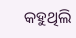କହୁଥିଲି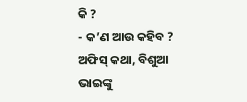କି ?
- କ’ଣ ଆଉ କହିବ ? ଅଫିସ୍‌ କଥା, ବିଶୁଆ ଭାଇଙ୍କୁ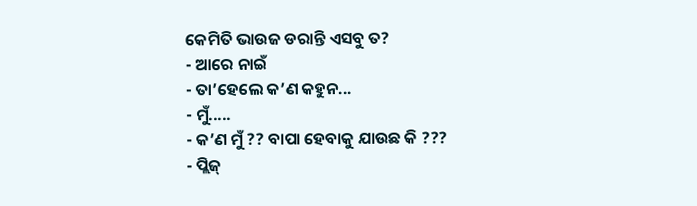କେମିତି ଭାଉଜ ଡରାନ୍ତି ଏସବୁ ତ?
- ଆରେ ନାଇଁ
- ତା’ହେଲେ କ’ଣ କହୁନ...
- ମୁଁ.....
- କ’ଣ ମୁଁ ?? ବାପା ହେବାକୁ ଯାଉଛ କି ???
- ପ୍ଲିଜ୍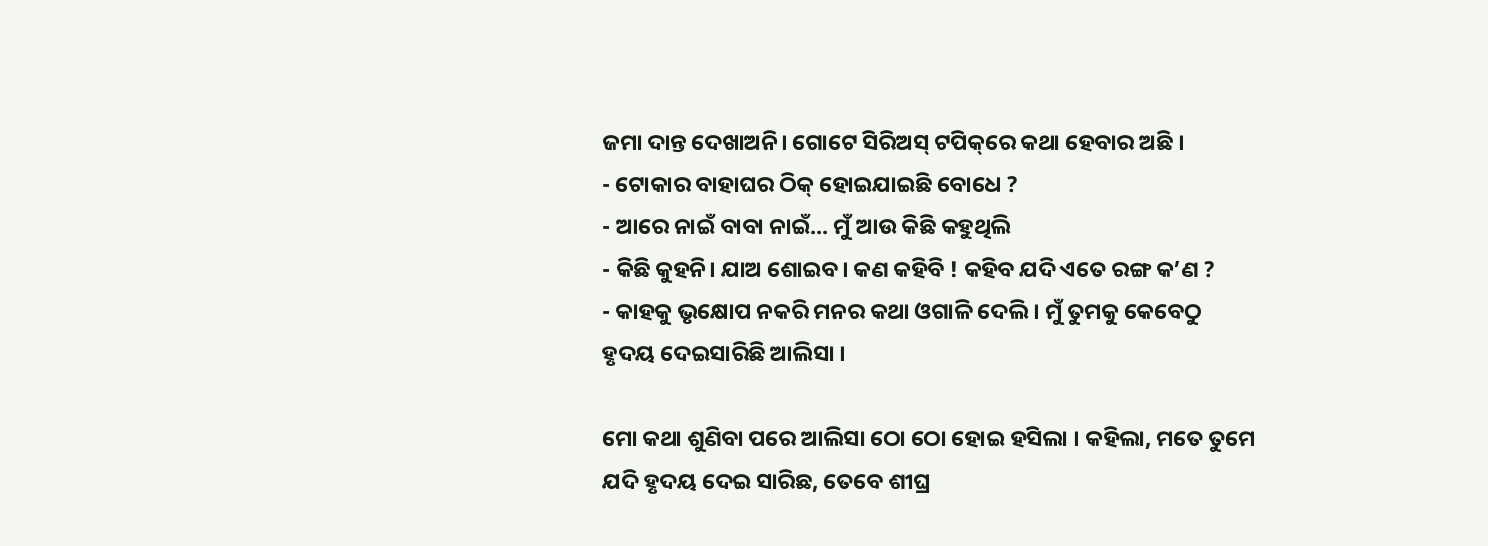ଜମା ଦାନ୍ତ ଦେଖାଅନି। ଗୋଟେ ସିରିଅସ୍‌ ଟପିକ୍‌ରେ କଥା ହେବାର ଅଛି ।
- ଟୋକାର ବାହାଘର ଠିକ୍ ହୋଇଯାଇଛି ବୋଧେ ?
- ଆରେ ନାଇଁ ବାବା ନାଇଁ... ମୁଁ ଆଉ କିଛି କହୁଥିଲି
- କିଛି କୁହନି। ଯାଅ ଶୋଇବ। କଣ କହିବି ! କହିବ ଯଦି ଏତେ ରଙ୍ଗ କ’ଣ ?
- କାହକୁ ଭୃକ୍ଷୋପ ନକରି ମନର କଥା ଓଗାଳି ଦେଲି । ମୁଁ ତୁମକୁ କେବେଠୁ ହୃଦୟ ଦେଇସାରିଛି ଆଲିସା ।

ମୋ କଥା ଶୁଣିବା ପରେ ଆଲିସା ଠୋ ଠୋ ହୋଇ ହସିଲା । କହିଲା, ମତେ ତୁମେ ଯଦି ହୃଦୟ ଦେଇ ସାରିଛ, ତେବେ ଶୀଘ୍ର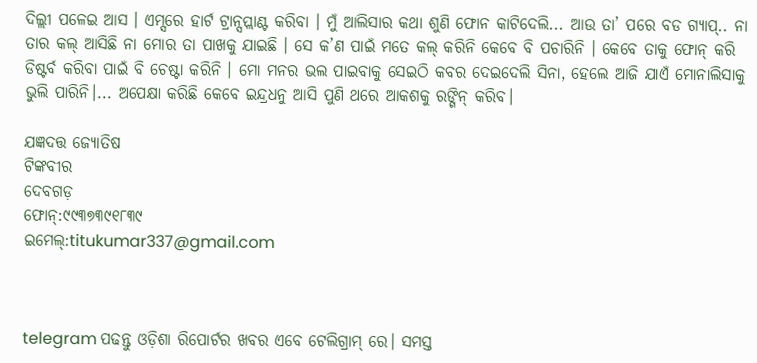ଦିଲ୍ଲୀ ପଳେଇ ଆସ । ଏମ୍ସରେ ହାର୍ଟ ଟ୍ରାନ୍ସପ୍ଲାଣ୍ଟ କରିବା । ମୁଁ ଆଲିସାର କଥା ଶୁଣି ଫୋନ କାଟିଦେଲି... ଆଉ ତା’ ପରେ ବଡ ଗ୍ୟାପ୍‌.. ନା ତାର କଲ୍ ଆସିଛି ନା ମୋର ତା ପାଖକୁ ଯାଇଛି । ସେ କ’ଣ ପାଇଁ ମତେ କଲ୍ କରିନି କେବେ ବି ପଚାରିନି । କେବେ ତାକୁ ଫୋନ୍‌ କରି ଡିଷ୍ଟର୍ବ କରିବା ପାଇଁ ବି ଚେଷ୍ଟା କରିନି । ମୋ ମନର ଭଲ ପାଇବାକୁ ସେଇଠି କବର ଦେଇଦେଲି ସିନା, ହେଲେ ଆଜି ଯାଏଁ ମୋନାଲିସାକୁ ଭୁଲି ପାରିନି।... ଅପେକ୍ଷା କରିଛି କେବେ ଇନ୍ଦ୍ରଧନୁ ଆସି ପୁଣି ଥରେ ଆକଶକୁ ରଙ୍ଗିନ୍‌ କରିବ।

ଯଜ୍ଞଦତ୍ତ ଜ୍ୟୋତିଷ
ଟିଙ୍କବୀର
ଦେବଗଡ଼
ଫୋନ୍‌:୯୯୩୭୩୯୧୮୩୯
ଇମେଲ୍‌:titukumar337@gmail.com



telegram ପଢନ୍ତୁ ଓଡ଼ିଶା ରିପୋର୍ଟର ଖବର ଏବେ ଟେଲିଗ୍ରାମ୍ ରେ। ସମସ୍ତ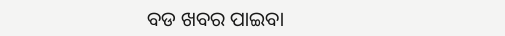ବଡ ଖବର ପାଇବା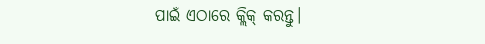ପାଇଁ ଏଠାରେ କ୍ଲିକ୍ କରନ୍ତୁ।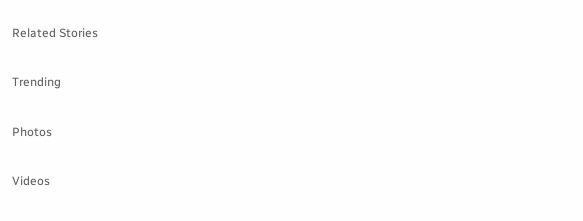Related Stories

Trending

Photos

Videos